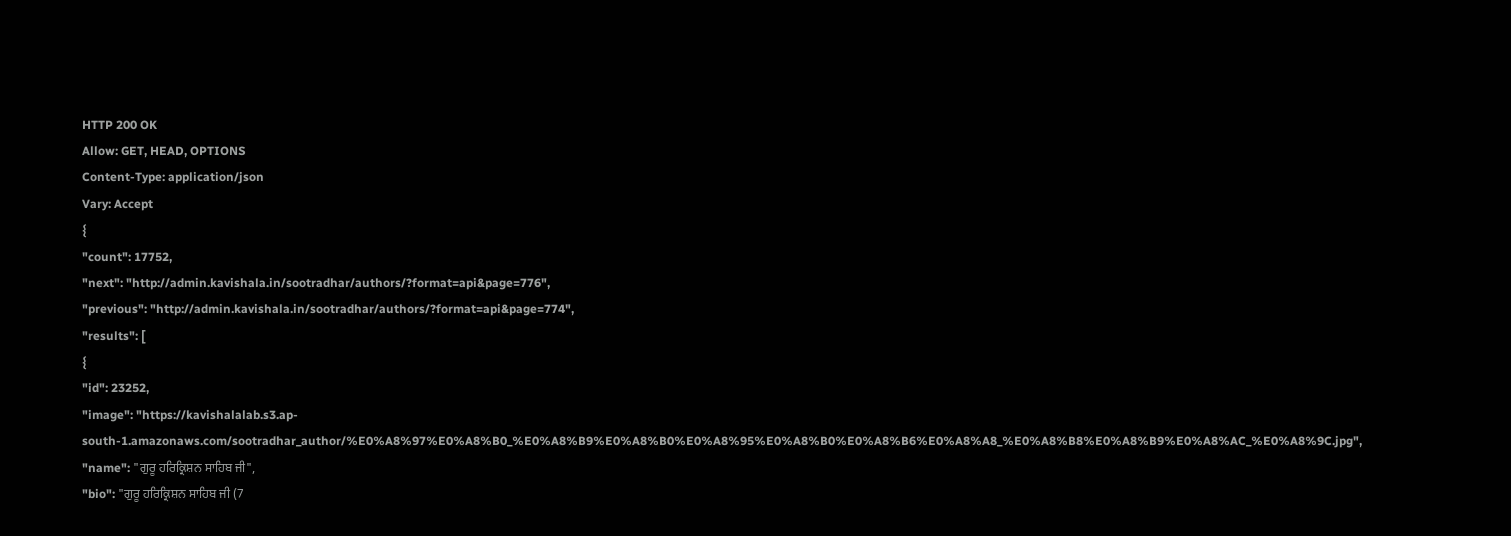HTTP 200 OK
Allow: GET, HEAD, OPTIONS
Content-Type: application/json
Vary: Accept
{
"count": 17752,
"next": "http://admin.kavishala.in/sootradhar/authors/?format=api&page=776",
"previous": "http://admin.kavishala.in/sootradhar/authors/?format=api&page=774",
"results": [
{
"id": 23252,
"image": "https://kavishalalab.s3.ap-south-1.amazonaws.com/sootradhar_author/%E0%A8%97%E0%A8%B0_%E0%A8%B9%E0%A8%B0%E0%A8%95%E0%A8%B0%E0%A8%B6%E0%A8%A8_%E0%A8%B8%E0%A8%B9%E0%A8%AC_%E0%A8%9C.jpg",
"name": "ਗੁਰੂ ਹਰਿਕ੍ਰਿਸ਼ਨ ਸਾਹਿਬ ਜੀ",
"bio": "ਗੁਰੂ ਹਰਿਕ੍ਰਿਸ਼ਨ ਸਾਹਿਬ ਜੀ (7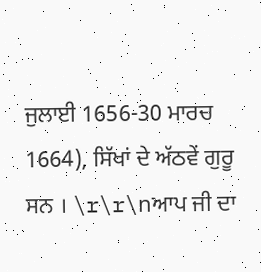ਜੁਲਾਈ 1656-30 ਮਾਰਚ 1664), ਸਿੱਖਾਂ ਦੇ ਅੱਠਵੇਂ ਗੁਰੂ ਸਨ । \r\r\nਆਪ ਜੀ ਦਾ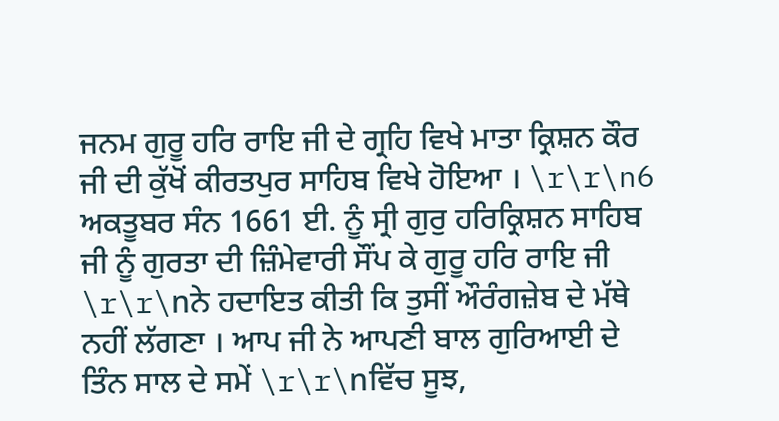ਜਨਮ ਗੁਰੂ ਹਰਿ ਰਾਇ ਜੀ ਦੇ ਗ੍ਰਹਿ ਵਿਖੇ ਮਾਤਾ ਕ੍ਰਿਸ਼ਨ ਕੌਰ ਜੀ ਦੀ ਕੁੱਖੋਂ ਕੀਰਤਪੁਰ ਸਾਹਿਬ ਵਿਖੇ ਹੋਇਆ । \r\r\n6 ਅਕਤੂਬਰ ਸੰਨ 1661 ਈ. ਨੂੰ ਸ੍ਰੀ ਗੁਰੁ ਹਰਿਕ੍ਰਿਸ਼ਨ ਸਾਹਿਬ ਜੀ ਨੂੰ ਗੁਰਤਾ ਦੀ ਜ਼ਿੰਮੇਵਾਰੀ ਸੌਂਪ ਕੇ ਗੁਰੂ ਹਰਿ ਰਾਇ ਜੀ \r\r\nਨੇ ਹਦਾਇਤ ਕੀਤੀ ਕਿ ਤੁਸੀਂ ਔਰੰਗਜ਼ੇਬ ਦੇ ਮੱਥੇ ਨਹੀਂ ਲੱਗਣਾ । ਆਪ ਜੀ ਨੇ ਆਪਣੀ ਬਾਲ ਗੁਰਿਆਈ ਦੇ ਤਿੰਨ ਸਾਲ ਦੇ ਸਮੇਂ \r\r\nਵਿੱਚ ਸੂਝ,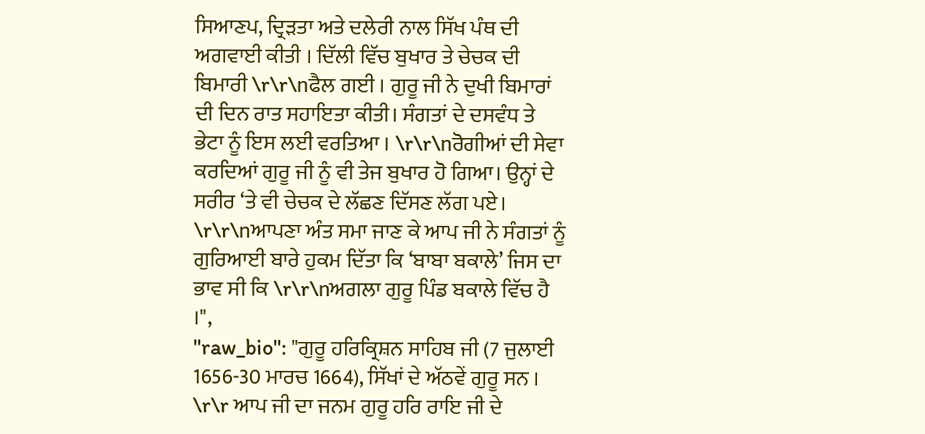ਸਿਆਣਪ, ਦ੍ਰਿੜਤਾ ਅਤੇ ਦਲੇਰੀ ਨਾਲ ਸਿੱਖ ਪੰਥ ਦੀ ਅਗਵਾਈ ਕੀਤੀ । ਦਿੱਲੀ ਵਿੱਚ ਬੁਖਾਰ ਤੇ ਚੇਚਕ ਦੀ ਬਿਮਾਰੀ \r\r\nਫੈਲ ਗਈ । ਗੁਰੂ ਜੀ ਨੇ ਦੁਖੀ ਬਿਮਾਰਾਂ ਦੀ ਦਿਨ ਰਾਤ ਸਹਾਇਤਾ ਕੀਤੀ। ਸੰਗਤਾਂ ਦੇ ਦਸਵੰਧ ਤੇ ਭੇਟਾ ਨੂੰ ਇਸ ਲਈ ਵਰਤਿਆ । \r\r\nਰੋਗੀਆਂ ਦੀ ਸੇਵਾ ਕਰਦਿਆਂ ਗੁਰੂ ਜੀ ਨੂੰ ਵੀ ਤੇਜ ਬੁਖਾਰ ਹੋ ਗਿਆ। ਉਨ੍ਹਾਂ ਦੇ ਸਰੀਰ ‘ਤੇ ਵੀ ਚੇਚਕ ਦੇ ਲੱਛਣ ਦਿੱਸਣ ਲੱਗ ਪਏ। \r\r\nਆਪਣਾ ਅੰਤ ਸਮਾ ਜਾਣ ਕੇ ਆਪ ਜੀ ਨੇ ਸੰਗਤਾਂ ਨੂੰ ਗੁਰਿਆਈ ਬਾਰੇ ਹੁਕਮ ਦਿੱਤਾ ਕਿ ‘ਬਾਬਾ ਬਕਾਲੇ’ ਜਿਸ ਦਾ ਭਾਵ ਸੀ ਕਿ \r\r\nਅਗਲਾ ਗੁਰੂ ਪਿੰਡ ਬਕਾਲੇ ਵਿੱਚ ਹੈ ।",
"raw_bio": "ਗੁਰੂ ਹਰਿਕ੍ਰਿਸ਼ਨ ਸਾਹਿਬ ਜੀ (7 ਜੁਲਾਈ 1656-30 ਮਾਰਚ 1664), ਸਿੱਖਾਂ ਦੇ ਅੱਠਵੇਂ ਗੁਰੂ ਸਨ । \r\r ਆਪ ਜੀ ਦਾ ਜਨਮ ਗੁਰੂ ਹਰਿ ਰਾਇ ਜੀ ਦੇ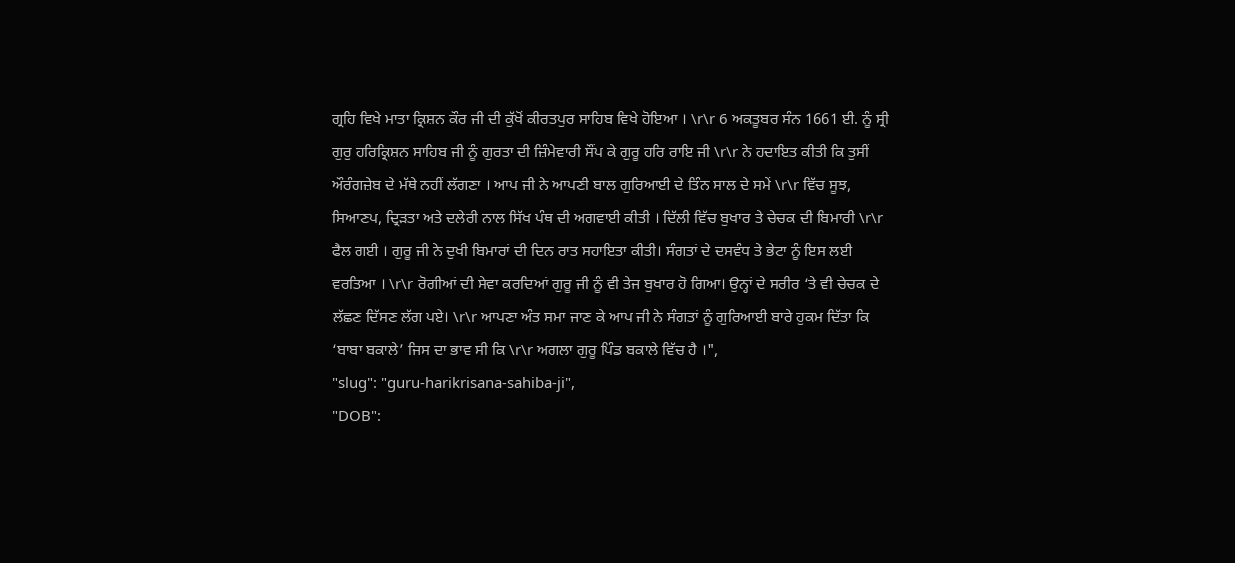ਗ੍ਰਹਿ ਵਿਖੇ ਮਾਤਾ ਕ੍ਰਿਸ਼ਨ ਕੌਰ ਜੀ ਦੀ ਕੁੱਖੋਂ ਕੀਰਤਪੁਰ ਸਾਹਿਬ ਵਿਖੇ ਹੋਇਆ । \r\r 6 ਅਕਤੂਬਰ ਸੰਨ 1661 ਈ. ਨੂੰ ਸ੍ਰੀ ਗੁਰੁ ਹਰਿਕ੍ਰਿਸ਼ਨ ਸਾਹਿਬ ਜੀ ਨੂੰ ਗੁਰਤਾ ਦੀ ਜ਼ਿੰਮੇਵਾਰੀ ਸੌਂਪ ਕੇ ਗੁਰੂ ਹਰਿ ਰਾਇ ਜੀ \r\r ਨੇ ਹਦਾਇਤ ਕੀਤੀ ਕਿ ਤੁਸੀਂ ਔਰੰਗਜ਼ੇਬ ਦੇ ਮੱਥੇ ਨਹੀਂ ਲੱਗਣਾ । ਆਪ ਜੀ ਨੇ ਆਪਣੀ ਬਾਲ ਗੁਰਿਆਈ ਦੇ ਤਿੰਨ ਸਾਲ ਦੇ ਸਮੇਂ \r\r ਵਿੱਚ ਸੂਝ, ਸਿਆਣਪ, ਦ੍ਰਿੜਤਾ ਅਤੇ ਦਲੇਰੀ ਨਾਲ ਸਿੱਖ ਪੰਥ ਦੀ ਅਗਵਾਈ ਕੀਤੀ । ਦਿੱਲੀ ਵਿੱਚ ਬੁਖਾਰ ਤੇ ਚੇਚਕ ਦੀ ਬਿਮਾਰੀ \r\r ਫੈਲ ਗਈ । ਗੁਰੂ ਜੀ ਨੇ ਦੁਖੀ ਬਿਮਾਰਾਂ ਦੀ ਦਿਨ ਰਾਤ ਸਹਾਇਤਾ ਕੀਤੀ। ਸੰਗਤਾਂ ਦੇ ਦਸਵੰਧ ਤੇ ਭੇਟਾ ਨੂੰ ਇਸ ਲਈ ਵਰਤਿਆ । \r\r ਰੋਗੀਆਂ ਦੀ ਸੇਵਾ ਕਰਦਿਆਂ ਗੁਰੂ ਜੀ ਨੂੰ ਵੀ ਤੇਜ ਬੁਖਾਰ ਹੋ ਗਿਆ। ਉਨ੍ਹਾਂ ਦੇ ਸਰੀਰ ‘ਤੇ ਵੀ ਚੇਚਕ ਦੇ ਲੱਛਣ ਦਿੱਸਣ ਲੱਗ ਪਏ। \r\r ਆਪਣਾ ਅੰਤ ਸਮਾ ਜਾਣ ਕੇ ਆਪ ਜੀ ਨੇ ਸੰਗਤਾਂ ਨੂੰ ਗੁਰਿਆਈ ਬਾਰੇ ਹੁਕਮ ਦਿੱਤਾ ਕਿ ‘ਬਾਬਾ ਬਕਾਲੇ’ ਜਿਸ ਦਾ ਭਾਵ ਸੀ ਕਿ \r\r ਅਗਲਾ ਗੁਰੂ ਪਿੰਡ ਬਕਾਲੇ ਵਿੱਚ ਹੈ ।",
"slug": "guru-harikrisana-sahiba-ji",
"DOB":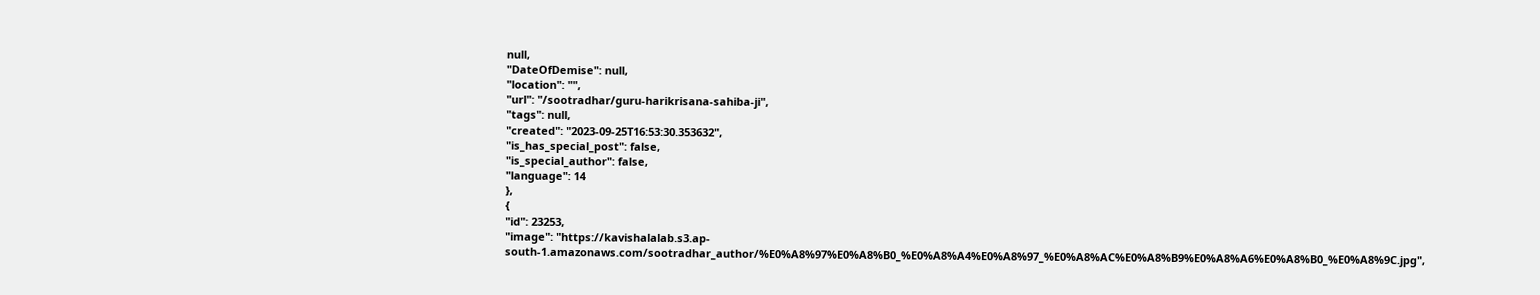null,
"DateOfDemise": null,
"location": "",
"url": "/sootradhar/guru-harikrisana-sahiba-ji",
"tags": null,
"created": "2023-09-25T16:53:30.353632",
"is_has_special_post": false,
"is_special_author": false,
"language": 14
},
{
"id": 23253,
"image": "https://kavishalalab.s3.ap-south-1.amazonaws.com/sootradhar_author/%E0%A8%97%E0%A8%B0_%E0%A8%A4%E0%A8%97_%E0%A8%AC%E0%A8%B9%E0%A8%A6%E0%A8%B0_%E0%A8%9C.jpg",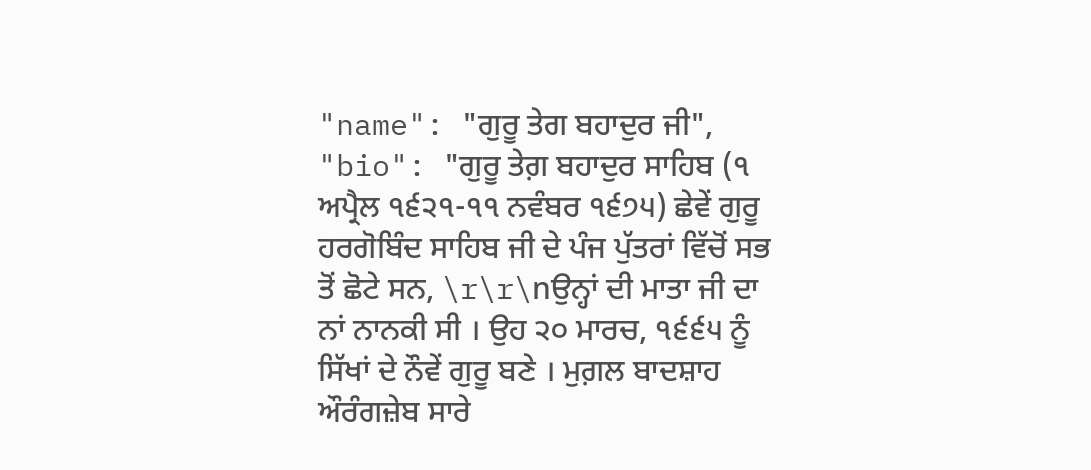"name": "ਗੁਰੂ ਤੇਗ ਬਹਾਦੁਰ ਜੀ",
"bio": "ਗੁਰੂ ਤੇਗ਼ ਬਹਾਦੁਰ ਸਾਹਿਬ (੧ ਅਪ੍ਰੈਲ ੧੬੨੧-੧੧ ਨਵੰਬਰ ੧੬੭੫) ਛੇਵੇਂ ਗੁਰੂ ਹਰਗੋਬਿੰਦ ਸਾਹਿਬ ਜੀ ਦੇ ਪੰਜ ਪੁੱਤਰਾਂ ਵਿੱਚੋਂ ਸਭ ਤੋਂ ਛੋਟੇ ਸਨ, \r\r\nਉਨ੍ਹਾਂ ਦੀ ਮਾਤਾ ਜੀ ਦਾ ਨਾਂ ਨਾਨਕੀ ਸੀ । ਉਹ ੨੦ ਮਾਰਚ, ੧੬੬੫ ਨੂੰ ਸਿੱਖਾਂ ਦੇ ਨੌਵੇਂ ਗੁਰੂ ਬਣੇ । ਮੁਗ਼ਲ ਬਾਦਸ਼ਾਹ ਔਰੰਗਜ਼ੇਬ ਸਾਰੇ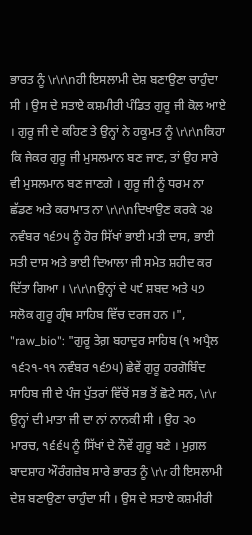ਭਾਰਤ ਨੂੰ \r\r\nਹੀ ਇਸਲਾਮੀ ਦੇਸ਼ ਬਣਾਉਣਾ ਚਾਹੁੰਦਾ ਸੀ । ਉਸ ਦੇ ਸਤਾਏ ਕਸ਼ਮੀਰੀ ਪੰਡਿਤ ਗੁਰੂ ਜੀ ਕੋਲ ਆਏ । ਗੁਰੂ ਜੀ ਦੇ ਕਹਿਣ ਤੇ ਉਨ੍ਹਾਂ ਨੇ ਹਕੂਮਤ ਨੂੰ \r\r\nਕਿਹਾ ਕਿ ਜੇਕਰ ਗੁਰੂ ਜੀ ਮੁਸਲਮਾਨ ਬਣ ਜਾਣ, ਤਾਂ ਉਹ ਸਾਰੇ ਵੀ ਮੁਸਲਮਾਨ ਬਣ ਜਾਣਗੇ । ਗੁਰੂ ਜੀ ਨੂੰ ਧਰਮ ਨਾ ਛੱਡਣ ਅਤੇ ਕਰਾਮਾਤ ਨਾ \r\r\nਦਿਖਾਉਣ ਕਰਕੇ ੨੪ ਨਵੰਬਰ ੧੬੭੫ ਨੂੰ ਹੋਰ ਸਿੱਖਾਂ ਭਾਈ ਮਤੀ ਦਾਸ, ਭਾਈ ਸਤੀ ਦਾਸ ਅਤੇ ਭਾਈ ਦਿਆਲਾ ਜੀ ਸਮੇਤ ਸ਼ਹੀਦ ਕਰ ਦਿੱਤਾ ਗਿਆ । \r\r\nਉਨ੍ਹਾਂ ਦੇ ੫੯ ਸ਼ਬਦ ਅਤੇ ੫੭ ਸਲੋਕ ਗੁਰੂ ਗ੍ਰੰਥ ਸਾਹਿਬ ਵਿੱਚ ਦਰਜ ਹਨ ।",
"raw_bio": "ਗੁਰੂ ਤੇਗ਼ ਬਹਾਦੁਰ ਸਾਹਿਬ (੧ ਅਪ੍ਰੈਲ ੧੬੨੧-੧੧ ਨਵੰਬਰ ੧੬੭੫) ਛੇਵੇਂ ਗੁਰੂ ਹਰਗੋਬਿੰਦ ਸਾਹਿਬ ਜੀ ਦੇ ਪੰਜ ਪੁੱਤਰਾਂ ਵਿੱਚੋਂ ਸਭ ਤੋਂ ਛੋਟੇ ਸਨ, \r\r ਉਨ੍ਹਾਂ ਦੀ ਮਾਤਾ ਜੀ ਦਾ ਨਾਂ ਨਾਨਕੀ ਸੀ । ਉਹ ੨੦ ਮਾਰਚ, ੧੬੬੫ ਨੂੰ ਸਿੱਖਾਂ ਦੇ ਨੌਵੇਂ ਗੁਰੂ ਬਣੇ । ਮੁਗ਼ਲ ਬਾਦਸ਼ਾਹ ਔਰੰਗਜ਼ੇਬ ਸਾਰੇ ਭਾਰਤ ਨੂੰ \r\r ਹੀ ਇਸਲਾਮੀ ਦੇਸ਼ ਬਣਾਉਣਾ ਚਾਹੁੰਦਾ ਸੀ । ਉਸ ਦੇ ਸਤਾਏ ਕਸ਼ਮੀਰੀ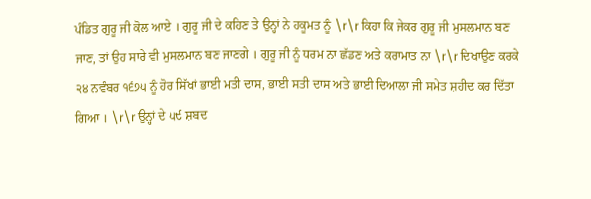ਪੰਡਿਤ ਗੁਰੂ ਜੀ ਕੋਲ ਆਏ । ਗੁਰੂ ਜੀ ਦੇ ਕਹਿਣ ਤੇ ਉਨ੍ਹਾਂ ਨੇ ਹਕੂਮਤ ਨੂੰ \r\r ਕਿਹਾ ਕਿ ਜੇਕਰ ਗੁਰੂ ਜੀ ਮੁਸਲਮਾਨ ਬਣ ਜਾਣ, ਤਾਂ ਉਹ ਸਾਰੇ ਵੀ ਮੁਸਲਮਾਨ ਬਣ ਜਾਣਗੇ । ਗੁਰੂ ਜੀ ਨੂੰ ਧਰਮ ਨਾ ਛੱਡਣ ਅਤੇ ਕਰਾਮਾਤ ਨਾ \r\r ਦਿਖਾਉਣ ਕਰਕੇ ੨੪ ਨਵੰਬਰ ੧੬੭੫ ਨੂੰ ਹੋਰ ਸਿੱਖਾਂ ਭਾਈ ਮਤੀ ਦਾਸ, ਭਾਈ ਸਤੀ ਦਾਸ ਅਤੇ ਭਾਈ ਦਿਆਲਾ ਜੀ ਸਮੇਤ ਸ਼ਹੀਦ ਕਰ ਦਿੱਤਾ ਗਿਆ । \r\r ਉਨ੍ਹਾਂ ਦੇ ੫੯ ਸ਼ਬਦ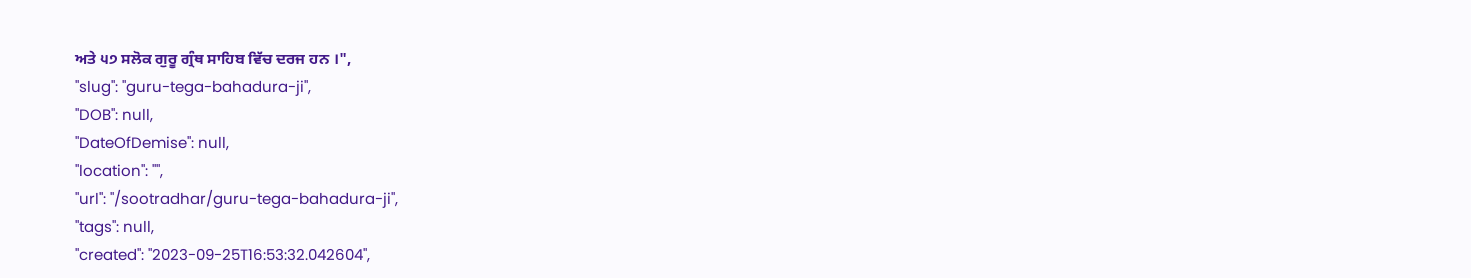ਅਤੇ ੫੭ ਸਲੋਕ ਗੁਰੂ ਗ੍ਰੰਥ ਸਾਹਿਬ ਵਿੱਚ ਦਰਜ ਹਨ ।",
"slug": "guru-tega-bahadura-ji",
"DOB": null,
"DateOfDemise": null,
"location": "",
"url": "/sootradhar/guru-tega-bahadura-ji",
"tags": null,
"created": "2023-09-25T16:53:32.042604",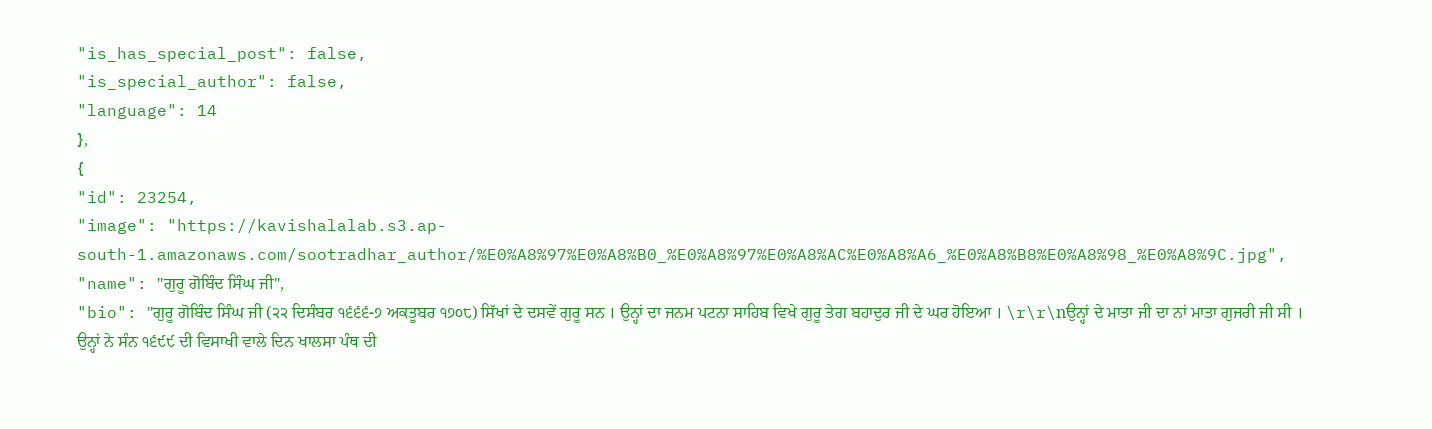"is_has_special_post": false,
"is_special_author": false,
"language": 14
},
{
"id": 23254,
"image": "https://kavishalalab.s3.ap-south-1.amazonaws.com/sootradhar_author/%E0%A8%97%E0%A8%B0_%E0%A8%97%E0%A8%AC%E0%A8%A6_%E0%A8%B8%E0%A8%98_%E0%A8%9C.jpg",
"name": "ਗੁਰੂ ਗੋਬਿੰਦ ਸਿੰਘ ਜੀ",
"bio": "ਗੁਰੂ ਗੋਬਿੰਦ ਸਿੰਘ ਜੀ (੨੨ ਦਿਸੰਬਰ ੧੬੬੬-੭ ਅਕਤੂਬਰ ੧੭੦੮) ਸਿੱਖਾਂ ਦੇ ਦਸਵੇਂ ਗੁਰੂ ਸਨ । ਉਨ੍ਹਾਂ ਦਾ ਜਨਮ ਪਟਨਾ ਸਾਹਿਬ ਵਿਖੇ ਗੁਰੂ ਤੇਗ ਬਹਾਦੁਰ ਜੀ ਦੇ ਘਰ ਹੋਇਆ । \r\r\nਉਨ੍ਹਾਂ ਦੇ ਮਾਤਾ ਜੀ ਦਾ ਨਾਂ ਮਾਤਾ ਗੁਜਰੀ ਜੀ ਸੀ । ਉਨ੍ਹਾਂ ਨੇ ਸੰਨ ੧੬੯੯ ਦੀ ਵਿਸਾਖੀ ਵਾਲੇ ਦਿਨ ਖਾਲਸਾ ਪੰਥ ਦੀ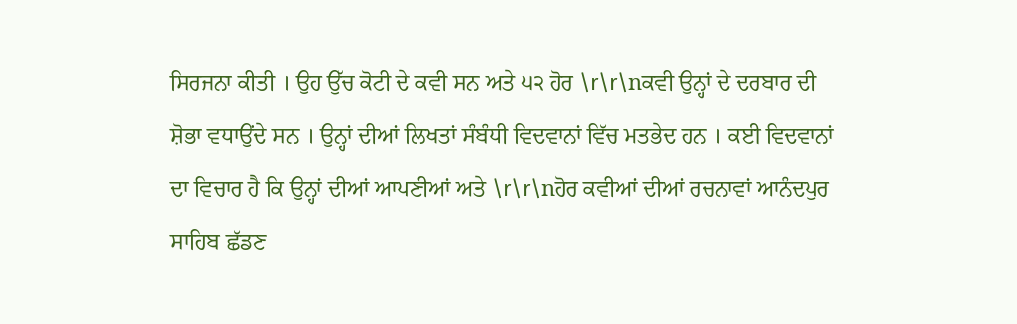ਸਿਰਜਨਾ ਕੀਤੀ । ਉਹ ਉੱਚ ਕੋਟੀ ਦੇ ਕਵੀ ਸਨ ਅਤੇ ੫੨ ਹੋਰ \r\r\nਕਵੀ ਉਨ੍ਹਾਂ ਦੇ ਦਰਬਾਰ ਦੀ ਸ਼ੋਭਾ ਵਧਾਉਂਦੇ ਸਨ । ਉਨ੍ਹਾਂ ਦੀਆਂ ਲਿਖਤਾਂ ਸੰਬੰਧੀ ਵਿਦਵਾਨਾਂ ਵਿੱਚ ਮਤਭੇਦ ਹਨ । ਕਈ ਵਿਦਵਾਨਾਂ ਦਾ ਵਿਚਾਰ ਹੈ ਕਿ ਉਨ੍ਹਾਂ ਦੀਆਂ ਆਪਣੀਆਂ ਅਤੇ \r\r\nਹੋਰ ਕਵੀਆਂ ਦੀਆਂ ਰਚਨਾਵਾਂ ਆਨੰਦਪੁਰ ਸਾਹਿਬ ਛੱਡਣ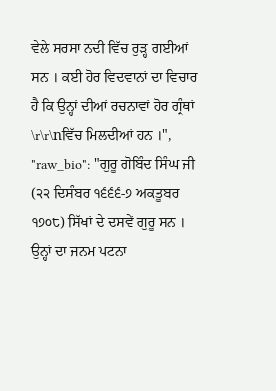ਵੇਲੇ ਸਰਸਾ ਨਦੀ ਵਿੱਚ ਰੁੜ੍ਹ ਗਈਆਂ ਸਨ । ਕਈ ਹੋਰ ਵਿਦਵਾਨਾਂ ਦਾ ਵਿਚਾਰ ਹੈ ਕਿ ਉਨ੍ਹਾਂ ਦੀਆਂ ਰਚਨਾਵਾਂ ਹੋਰ ਗ੍ਰੰਥਾਂ \r\r\nਵਿੱਚ ਮਿਲਦੀਆਂ ਹਨ ।",
"raw_bio": "ਗੁਰੂ ਗੋਬਿੰਦ ਸਿੰਘ ਜੀ (੨੨ ਦਿਸੰਬਰ ੧੬੬੬-੭ ਅਕਤੂਬਰ ੧੭੦੮) ਸਿੱਖਾਂ ਦੇ ਦਸਵੇਂ ਗੁਰੂ ਸਨ । ਉਨ੍ਹਾਂ ਦਾ ਜਨਮ ਪਟਨਾ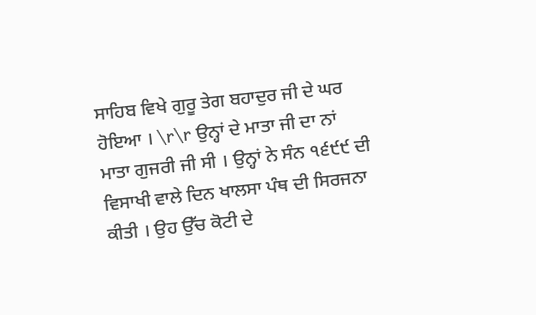ਸਾਹਿਬ ਵਿਖੇ ਗੁਰੂ ਤੇਗ ਬਹਾਦੁਰ ਜੀ ਦੇ ਘਰ ਹੋਇਆ । \r\r ਉਨ੍ਹਾਂ ਦੇ ਮਾਤਾ ਜੀ ਦਾ ਨਾਂ ਮਾਤਾ ਗੁਜਰੀ ਜੀ ਸੀ । ਉਨ੍ਹਾਂ ਨੇ ਸੰਨ ੧੬੯੯ ਦੀ ਵਿਸਾਖੀ ਵਾਲੇ ਦਿਨ ਖਾਲਸਾ ਪੰਥ ਦੀ ਸਿਰਜਨਾ ਕੀਤੀ । ਉਹ ਉੱਚ ਕੋਟੀ ਦੇ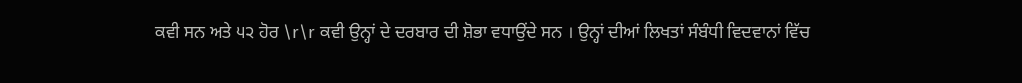ਕਵੀ ਸਨ ਅਤੇ ੫੨ ਹੋਰ \r\r ਕਵੀ ਉਨ੍ਹਾਂ ਦੇ ਦਰਬਾਰ ਦੀ ਸ਼ੋਭਾ ਵਧਾਉਂਦੇ ਸਨ । ਉਨ੍ਹਾਂ ਦੀਆਂ ਲਿਖਤਾਂ ਸੰਬੰਧੀ ਵਿਦਵਾਨਾਂ ਵਿੱਚ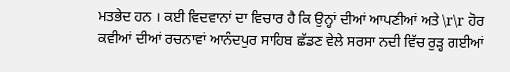ਮਤਭੇਦ ਹਨ । ਕਈ ਵਿਦਵਾਨਾਂ ਦਾ ਵਿਚਾਰ ਹੈ ਕਿ ਉਨ੍ਹਾਂ ਦੀਆਂ ਆਪਣੀਆਂ ਅਤੇ \r\r ਹੋਰ ਕਵੀਆਂ ਦੀਆਂ ਰਚਨਾਵਾਂ ਆਨੰਦਪੁਰ ਸਾਹਿਬ ਛੱਡਣ ਵੇਲੇ ਸਰਸਾ ਨਦੀ ਵਿੱਚ ਰੁੜ੍ਹ ਗਈਆਂ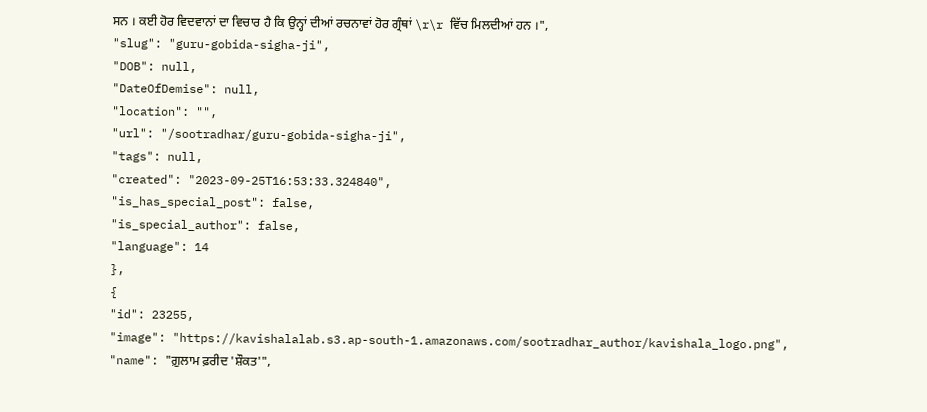ਸਨ । ਕਈ ਹੋਰ ਵਿਦਵਾਨਾਂ ਦਾ ਵਿਚਾਰ ਹੈ ਕਿ ਉਨ੍ਹਾਂ ਦੀਆਂ ਰਚਨਾਵਾਂ ਹੋਰ ਗ੍ਰੰਥਾਂ \r\r ਵਿੱਚ ਮਿਲਦੀਆਂ ਹਨ ।",
"slug": "guru-gobida-sigha-ji",
"DOB": null,
"DateOfDemise": null,
"location": "",
"url": "/sootradhar/guru-gobida-sigha-ji",
"tags": null,
"created": "2023-09-25T16:53:33.324840",
"is_has_special_post": false,
"is_special_author": false,
"language": 14
},
{
"id": 23255,
"image": "https://kavishalalab.s3.ap-south-1.amazonaws.com/sootradhar_author/kavishala_logo.png",
"name": "ਗ਼ੁਲਾਮ ਫ਼ਰੀਦ 'ਸ਼ੌਕਤ'",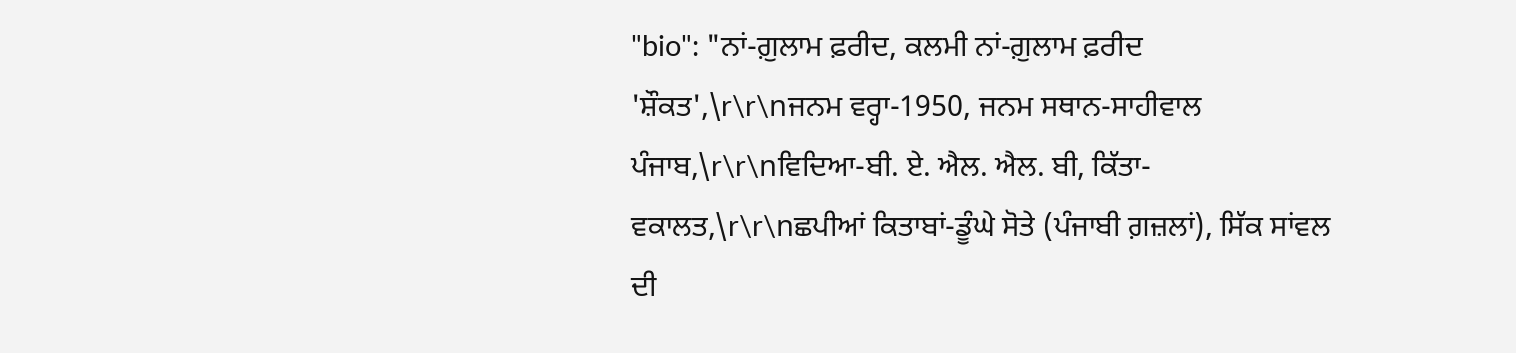"bio": "ਨਾਂ-ਗ਼ੁਲਾਮ ਫ਼ਰੀਦ, ਕਲਮੀ ਨਾਂ-ਗ਼ੁਲਾਮ ਫ਼ਰੀਦ 'ਸ਼ੌਕਤ',\r\r\nਜਨਮ ਵਰ੍ਹਾ-1950, ਜਨਮ ਸਥਾਨ-ਸਾਹੀਵਾਲ ਪੰਜਾਬ,\r\r\nਵਿਦਿਆ-ਬੀ. ਏ. ਐਲ. ਐਲ. ਬੀ, ਕਿੱਤਾ-ਵਕਾਲਤ,\r\r\nਛਪੀਆਂ ਕਿਤਾਬਾਂ-ਡੂੰਘੇ ਸੋਤੇ (ਪੰਜਾਬੀ ਗ਼ਜ਼ਲਾਂ), ਸਿੱਕ ਸਾਂਵਲ ਦੀ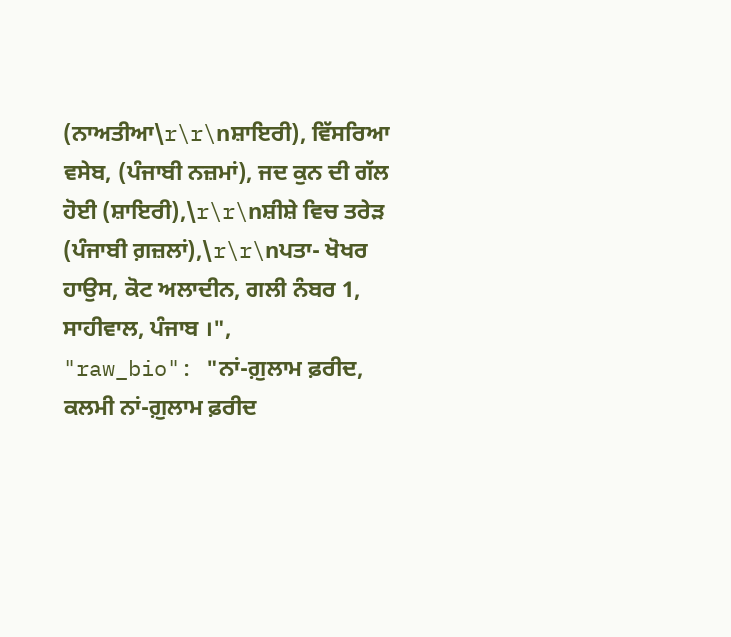(ਨਾਅਤੀਆ\r\r\nਸ਼ਾਇਰੀ), ਵਿੱਸਰਿਆ ਵਸੇਬ, (ਪੰਜਾਬੀ ਨਜ਼ਮਾਂ), ਜਦ ਕੁਨ ਦੀ ਗੱਲ ਹੋਈ (ਸ਼ਾਇਰੀ),\r\r\nਸ਼ੀਸ਼ੇ ਵਿਚ ਤਰੇੜ (ਪੰਜਾਬੀ ਗ਼ਜ਼ਲਾਂ),\r\r\nਪਤਾ- ਖੋਖਰ ਹਾਉਸ, ਕੋਟ ਅਲਾਦੀਨ, ਗਲੀ ਨੰਬਰ 1, ਸਾਹੀਵਾਲ, ਪੰਜਾਬ ।",
"raw_bio": "ਨਾਂ-ਗ਼ੁਲਾਮ ਫ਼ਰੀਦ, ਕਲਮੀ ਨਾਂ-ਗ਼ੁਲਾਮ ਫ਼ਰੀਦ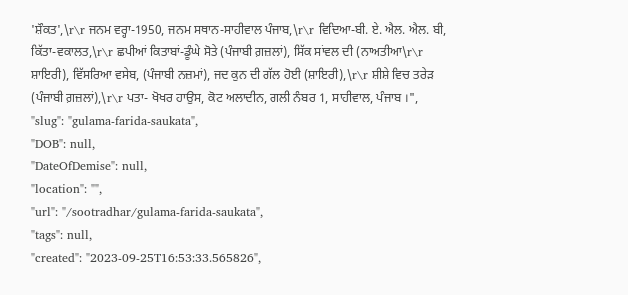'ਸ਼ੌਕਤ',\r\r ਜਨਮ ਵਰ੍ਹਾ-1950, ਜਨਮ ਸਥਾਨ-ਸਾਹੀਵਾਲ ਪੰਜਾਬ,\r\r ਵਿਦਿਆ-ਬੀ. ਏ. ਐਲ. ਐਲ. ਬੀ, ਕਿੱਤਾ-ਵਕਾਲਤ,\r\r ਛਪੀਆਂ ਕਿਤਾਬਾਂ-ਡੂੰਘੇ ਸੋਤੇ (ਪੰਜਾਬੀ ਗ਼ਜ਼ਲਾਂ), ਸਿੱਕ ਸਾਂਵਲ ਦੀ (ਨਾਅਤੀਆ\r\r ਸ਼ਾਇਰੀ), ਵਿੱਸਰਿਆ ਵਸੇਬ, (ਪੰਜਾਬੀ ਨਜ਼ਮਾਂ), ਜਦ ਕੁਨ ਦੀ ਗੱਲ ਹੋਈ (ਸ਼ਾਇਰੀ),\r\r ਸ਼ੀਸ਼ੇ ਵਿਚ ਤਰੇੜ (ਪੰਜਾਬੀ ਗ਼ਜ਼ਲਾਂ),\r\r ਪਤਾ- ਖੋਖਰ ਹਾਉਸ, ਕੋਟ ਅਲਾਦੀਨ, ਗਲੀ ਨੰਬਰ 1, ਸਾਹੀਵਾਲ, ਪੰਜਾਬ ।",
"slug": "gulama-farida-saukata",
"DOB": null,
"DateOfDemise": null,
"location": "",
"url": "/sootradhar/gulama-farida-saukata",
"tags": null,
"created": "2023-09-25T16:53:33.565826",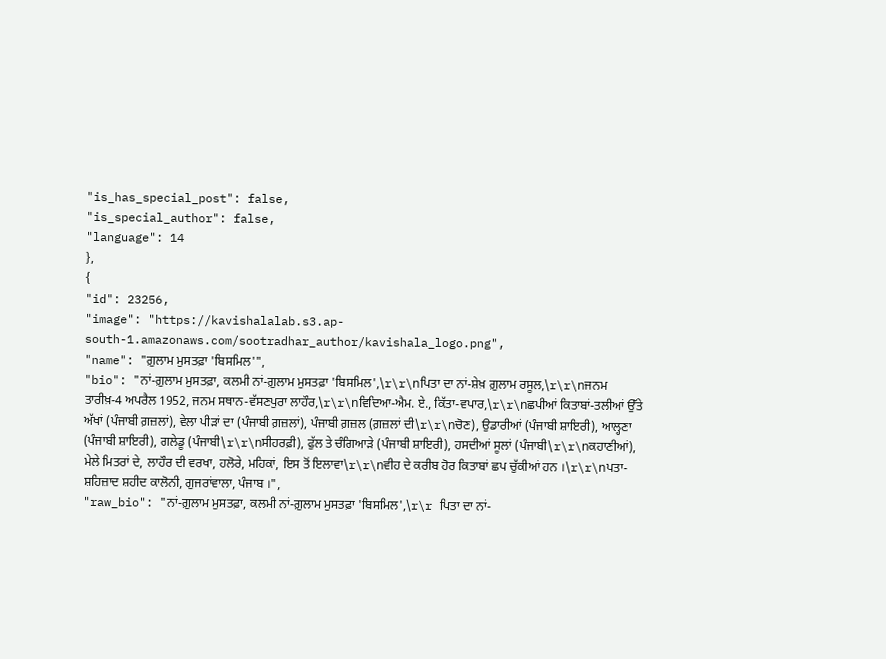"is_has_special_post": false,
"is_special_author": false,
"language": 14
},
{
"id": 23256,
"image": "https://kavishalalab.s3.ap-south-1.amazonaws.com/sootradhar_author/kavishala_logo.png",
"name": "ਗ਼ੁਲਾਮ ਮੁਸਤਫ਼ਾ 'ਬਿਸਮਿਲ'",
"bio": "ਨਾਂ-ਗ਼ੁਲਾਮ ਮੁਸਤਫ਼ਾ, ਕਲਮੀ ਨਾਂ-ਗ਼ੁਲਾਮ ਮੁਸਤਫ਼ਾ 'ਬਿਸਮਿਲ',\r\r\nਪਿਤਾ ਦਾ ਨਾਂ-ਸ਼ੇਖ਼ ਗ਼ੁਲਾਮ ਰਸੂਲ,\r\r\nਜਨਮ ਤਾਰੀਖ਼-4 ਅਪਰੈਲ 1952, ਜਨਮ ਸਥਾਨ-ਵੱਸਣਪੁਰਾ ਲਾਹੌਰ,\r\r\nਵਿਦਿਆ-ਐਮ. ਏ., ਕਿੱਤਾ-ਵਪਾਰ,\r\r\nਛਪੀਆਂ ਕਿਤਾਬਾਂ-ਤਲੀਆਂ ਉੱਤੇ ਅੱਖਾਂ (ਪੰਜਾਬੀ ਗ਼ਜ਼ਲਾਂ), ਵੇਲਾ ਪੀੜਾਂ ਦਾ (ਪੰਜਾਬੀ ਗ਼ਜ਼ਲਾਂ), ਪੰਜਾਬੀ ਗ਼ਜ਼ਲ (ਗ਼ਜ਼ਲਾਂ ਦੀ\r\r\nਚੋਣ), ਉਡਾਰੀਆਂ (ਪੰਜਾਬੀ ਸ਼ਾਇਰੀ), ਆਲ੍ਹਣਾ (ਪੰਜਾਬੀ ਸ਼ਾਇਰੀ), ਗਲੇਡੂ (ਪੰਜਾਬੀ\r\r\nਸੀਹਰਫ਼ੀ), ਫੁੱਲ ਤੇ ਚੰਗਿਆੜੇ (ਪੰਜਾਬੀ ਸ਼ਾਇਰੀ), ਹਸਦੀਆਂ ਸੂਲਾਂ (ਪੰਜਾਬੀ\r\r\nਕਹਾਣੀਆਂ), ਮੇਲੇ ਮਿਤਰਾਂ ਦੇ, ਲਾਹੌਰ ਦੀ ਵਰਖਾ, ਹਲੋਰੇ, ਮਹਿਕਾਂ, ਇਸ ਤੋਂ ਇਲਾਵਾ\r\r\nਵੀਹ ਦੇ ਕਰੀਬ ਹੋਰ ਕਿਤਾਬਾਂ ਛਪ ਚੁੱਕੀਆਂ ਹਨ ।\r\r\nਪਤਾ-ਸ਼ਹਿਜ਼ਾਦ ਸ਼ਹੀਦ ਕਾਲੋਨੀ, ਗੁਜਰਾਂਵਾਲਾ, ਪੰਜਾਬ ।",
"raw_bio": "ਨਾਂ-ਗ਼ੁਲਾਮ ਮੁਸਤਫ਼ਾ, ਕਲਮੀ ਨਾਂ-ਗ਼ੁਲਾਮ ਮੁਸਤਫ਼ਾ 'ਬਿਸਮਿਲ',\r\r ਪਿਤਾ ਦਾ ਨਾਂ-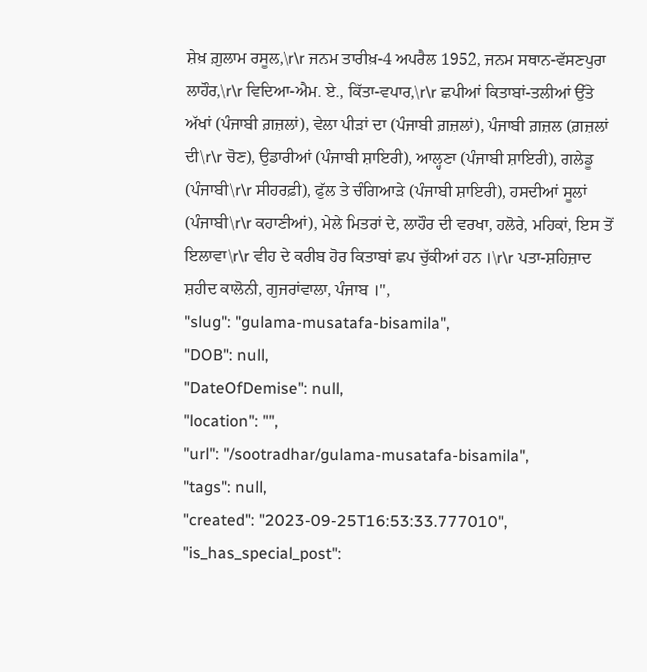ਸ਼ੇਖ਼ ਗ਼ੁਲਾਮ ਰਸੂਲ,\r\r ਜਨਮ ਤਾਰੀਖ਼-4 ਅਪਰੈਲ 1952, ਜਨਮ ਸਥਾਨ-ਵੱਸਣਪੁਰਾ ਲਾਹੌਰ,\r\r ਵਿਦਿਆ-ਐਮ. ਏ., ਕਿੱਤਾ-ਵਪਾਰ,\r\r ਛਪੀਆਂ ਕਿਤਾਬਾਂ-ਤਲੀਆਂ ਉੱਤੇ ਅੱਖਾਂ (ਪੰਜਾਬੀ ਗ਼ਜ਼ਲਾਂ), ਵੇਲਾ ਪੀੜਾਂ ਦਾ (ਪੰਜਾਬੀ ਗ਼ਜ਼ਲਾਂ), ਪੰਜਾਬੀ ਗ਼ਜ਼ਲ (ਗ਼ਜ਼ਲਾਂ ਦੀ\r\r ਚੋਣ), ਉਡਾਰੀਆਂ (ਪੰਜਾਬੀ ਸ਼ਾਇਰੀ), ਆਲ੍ਹਣਾ (ਪੰਜਾਬੀ ਸ਼ਾਇਰੀ), ਗਲੇਡੂ (ਪੰਜਾਬੀ\r\r ਸੀਹਰਫ਼ੀ), ਫੁੱਲ ਤੇ ਚੰਗਿਆੜੇ (ਪੰਜਾਬੀ ਸ਼ਾਇਰੀ), ਹਸਦੀਆਂ ਸੂਲਾਂ (ਪੰਜਾਬੀ\r\r ਕਹਾਣੀਆਂ), ਮੇਲੇ ਮਿਤਰਾਂ ਦੇ, ਲਾਹੌਰ ਦੀ ਵਰਖਾ, ਹਲੋਰੇ, ਮਹਿਕਾਂ, ਇਸ ਤੋਂ ਇਲਾਵਾ\r\r ਵੀਹ ਦੇ ਕਰੀਬ ਹੋਰ ਕਿਤਾਬਾਂ ਛਪ ਚੁੱਕੀਆਂ ਹਨ ।\r\r ਪਤਾ-ਸ਼ਹਿਜ਼ਾਦ ਸ਼ਹੀਦ ਕਾਲੋਨੀ, ਗੁਜਰਾਂਵਾਲਾ, ਪੰਜਾਬ ।",
"slug": "gulama-musatafa-bisamila",
"DOB": null,
"DateOfDemise": null,
"location": "",
"url": "/sootradhar/gulama-musatafa-bisamila",
"tags": null,
"created": "2023-09-25T16:53:33.777010",
"is_has_special_post":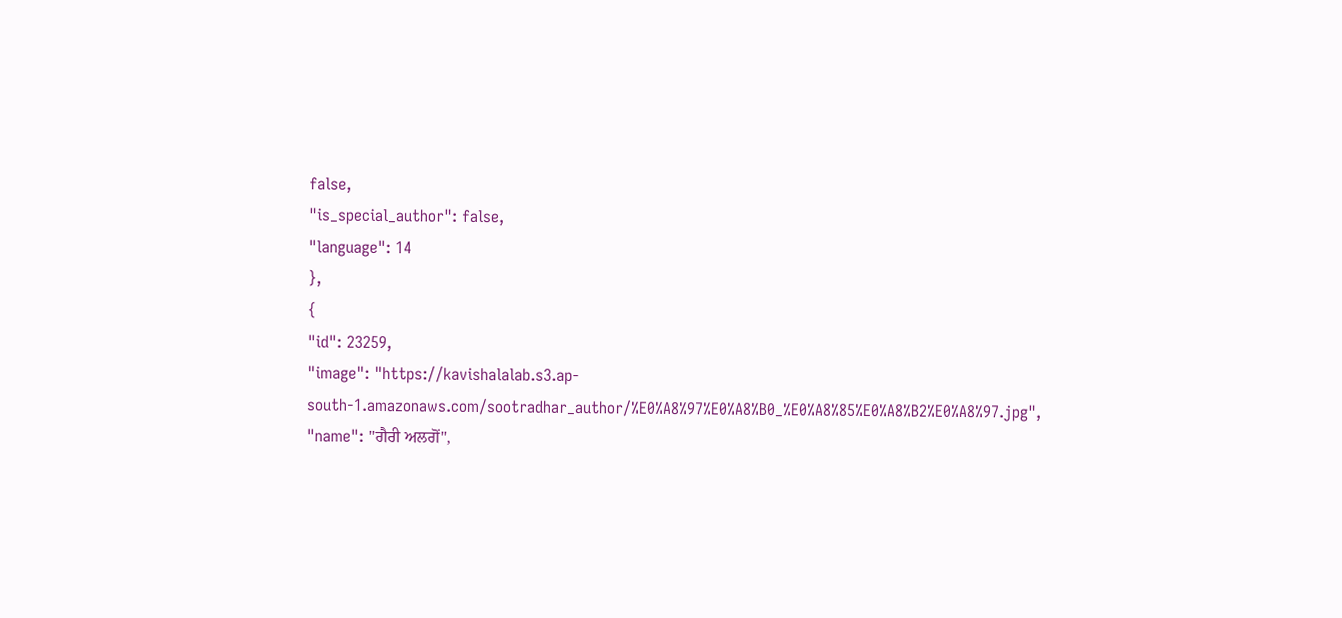false,
"is_special_author": false,
"language": 14
},
{
"id": 23259,
"image": "https://kavishalalab.s3.ap-south-1.amazonaws.com/sootradhar_author/%E0%A8%97%E0%A8%B0_%E0%A8%85%E0%A8%B2%E0%A8%97.jpg",
"name": "ਗੈਰੀ ਅਲਗੋਂ",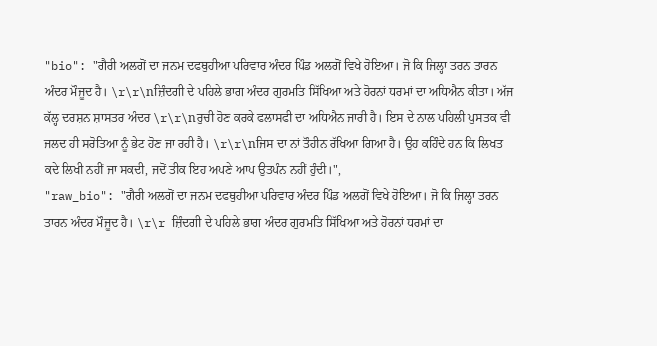"bio": "ਗੈਰੀ ਅਲਗੋਂ ਦਾ ਜਨਮ ਦਫਥੁਹੀਆ ਪਰਿਵਾਰ ਅੰਦਰ ਪਿੰਡ ਅਲਗੋਂ ਵਿਖੇ ਹੋਇਆ। ਜੋ ਕਿ ਜਿਲ੍ਹਾ ਤਰਨ ਤਾਰਨ ਅੰਦਰ ਮੌਜੂਦ ਹੈ। \r\r\nਜ਼ਿੰਦਗੀ ਦੇ ਪਹਿਲੇ ਭਾਗ ਅੰਦਰ ਗੁਰਮਤਿ ਸਿੱਖਿਆ ਅਤੇ ਹੋਰਨਾਂ ਧਰਮਾਂ ਦਾ ਅਧਿਐਨ ਕੀਤਾ। ਅੱਜ ਕੱਲ੍ਹ ਦਰਸ਼ਨ ਸ਼ਾਸਤਰ ਅੰਦਰ \r\r\nਰੁਚੀ ਹੋਣ ਕਰਕੇ ਫਲਾਸਫੀ ਦਾ ਅਧਿਐਨ ਜਾਰੀ ਹੈ। ਇਸ ਦੇ ਨਾਲ ਪਹਿਲੀ ਪੁਸਤਕ ਵੀ ਜਲਦ ਹੀ ਸਰੋਤਿਆ ਨੂੰ ਭੇਟ ਹੋਣ ਜਾ ਰਹੀ ਹੈ। \r\r\nਜਿਸ ਦਾ ਨਾਂ ਤੌਹੀਨ ਰੱਖਿਆ ਗਿਆ ਹੈ। ਉਹ ਕਹਿੰਦੇ ਹਨ ਕਿ ਲਿਖਤ ਕਦੇ ਲਿਖੀ ਨਹੀਂ ਜਾ ਸਕਦੀ, ਜਦੋਂ ਤੀਕ ਇਹ ਅਪਣੇ ਆਪ ਉਤਪੰਨ ਨਹੀਂ ਹੁੰਦੀ।",
"raw_bio": "ਗੈਰੀ ਅਲਗੋਂ ਦਾ ਜਨਮ ਦਫਥੁਹੀਆ ਪਰਿਵਾਰ ਅੰਦਰ ਪਿੰਡ ਅਲਗੋਂ ਵਿਖੇ ਹੋਇਆ। ਜੋ ਕਿ ਜਿਲ੍ਹਾ ਤਰਨ ਤਾਰਨ ਅੰਦਰ ਮੌਜੂਦ ਹੈ। \r\r ਜ਼ਿੰਦਗੀ ਦੇ ਪਹਿਲੇ ਭਾਗ ਅੰਦਰ ਗੁਰਮਤਿ ਸਿੱਖਿਆ ਅਤੇ ਹੋਰਨਾਂ ਧਰਮਾਂ ਦਾ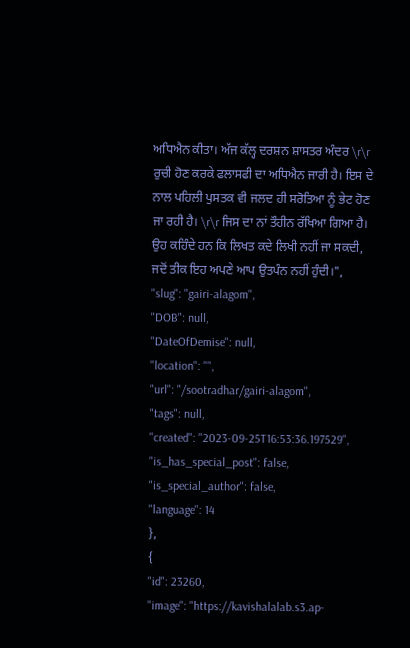ਅਧਿਐਨ ਕੀਤਾ। ਅੱਜ ਕੱਲ੍ਹ ਦਰਸ਼ਨ ਸ਼ਾਸਤਰ ਅੰਦਰ \r\r ਰੁਚੀ ਹੋਣ ਕਰਕੇ ਫਲਾਸਫੀ ਦਾ ਅਧਿਐਨ ਜਾਰੀ ਹੈ। ਇਸ ਦੇ ਨਾਲ ਪਹਿਲੀ ਪੁਸਤਕ ਵੀ ਜਲਦ ਹੀ ਸਰੋਤਿਆ ਨੂੰ ਭੇਟ ਹੋਣ ਜਾ ਰਹੀ ਹੈ। \r\r ਜਿਸ ਦਾ ਨਾਂ ਤੌਹੀਨ ਰੱਖਿਆ ਗਿਆ ਹੈ। ਉਹ ਕਹਿੰਦੇ ਹਨ ਕਿ ਲਿਖਤ ਕਦੇ ਲਿਖੀ ਨਹੀਂ ਜਾ ਸਕਦੀ, ਜਦੋਂ ਤੀਕ ਇਹ ਅਪਣੇ ਆਪ ਉਤਪੰਨ ਨਹੀਂ ਹੁੰਦੀ।",
"slug": "gairi-alagom",
"DOB": null,
"DateOfDemise": null,
"location": "",
"url": "/sootradhar/gairi-alagom",
"tags": null,
"created": "2023-09-25T16:53:36.197529",
"is_has_special_post": false,
"is_special_author": false,
"language": 14
},
{
"id": 23260,
"image": "https://kavishalalab.s3.ap-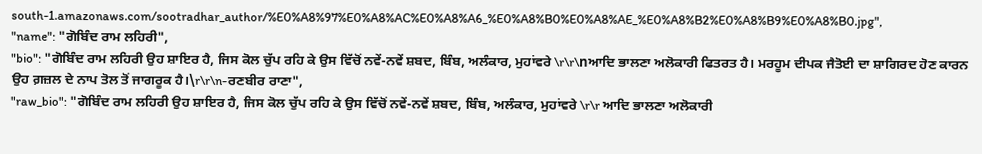south-1.amazonaws.com/sootradhar_author/%E0%A8%97%E0%A8%AC%E0%A8%A6_%E0%A8%B0%E0%A8%AE_%E0%A8%B2%E0%A8%B9%E0%A8%B0.jpg",
"name": "ਗੋਬਿੰਦ ਰਾਮ ਲਹਿਰੀ",
"bio": "ਗੋਬਿੰਦ ਰਾਮ ਲਹਿਰੀ ਉਹ ਸ਼ਾਇਰ ਹੈ, ਜਿਸ ਕੋਲ ਚੁੱਪ ਰਹਿ ਕੇ ਉਸ ਵਿੱਚੋਂ ਨਵੇਂ-ਨਵੇਂ ਸ਼ਬਦ, ਬਿੰਬ, ਅਲੰਕਾਰ, ਮੁਹਾਂਵਰੇ \r\r\nਆਦਿ ਭਾਲਣਾ ਅਲੋਕਾਰੀ ਫਿਤਰਤ ਹੈ। ਮਰਹੂਮ ਦੀਪਕ ਜੈਤੋਈ ਦਾ ਸ਼ਾਗਿਰਦ ਹੋਣ ਕਾਰਨ ਉਹ ਗ਼ਜ਼ਲ ਦੇ ਨਾਪ ਤੋਲ ਤੋਂ ਜਾਗਰੂਕ ਹੈ।\r\r\n-ਰਣਬੀਰ ਰਾਣਾ",
"raw_bio": "ਗੋਬਿੰਦ ਰਾਮ ਲਹਿਰੀ ਉਹ ਸ਼ਾਇਰ ਹੈ, ਜਿਸ ਕੋਲ ਚੁੱਪ ਰਹਿ ਕੇ ਉਸ ਵਿੱਚੋਂ ਨਵੇਂ-ਨਵੇਂ ਸ਼ਬਦ, ਬਿੰਬ, ਅਲੰਕਾਰ, ਮੁਹਾਂਵਰੇ \r\r ਆਦਿ ਭਾਲਣਾ ਅਲੋਕਾਰੀ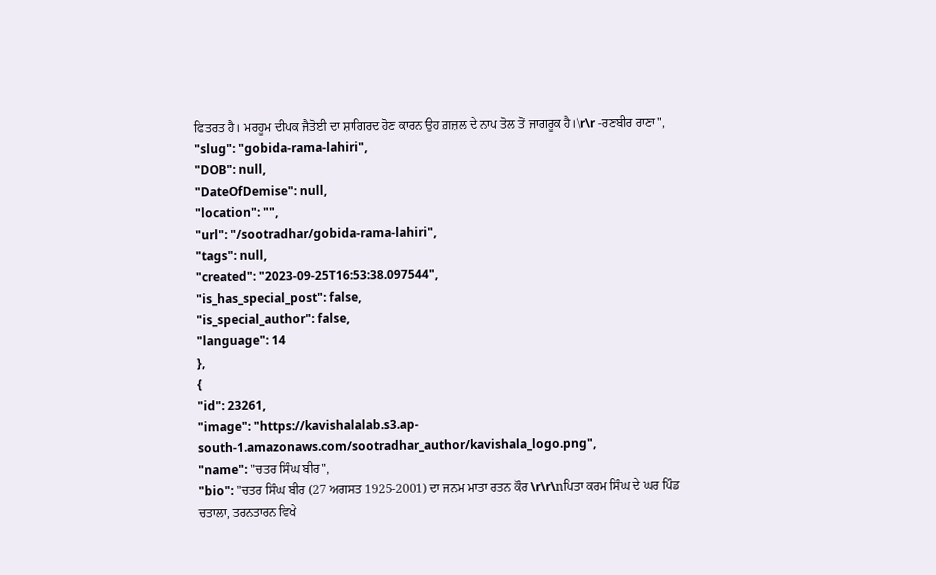ਫਿਤਰਤ ਹੈ। ਮਰਹੂਮ ਦੀਪਕ ਜੈਤੋਈ ਦਾ ਸ਼ਾਗਿਰਦ ਹੋਣ ਕਾਰਨ ਉਹ ਗ਼ਜ਼ਲ ਦੇ ਨਾਪ ਤੋਲ ਤੋਂ ਜਾਗਰੂਕ ਹੈ।\r\r -ਰਣਬੀਰ ਰਾਣਾ",
"slug": "gobida-rama-lahiri",
"DOB": null,
"DateOfDemise": null,
"location": "",
"url": "/sootradhar/gobida-rama-lahiri",
"tags": null,
"created": "2023-09-25T16:53:38.097544",
"is_has_special_post": false,
"is_special_author": false,
"language": 14
},
{
"id": 23261,
"image": "https://kavishalalab.s3.ap-south-1.amazonaws.com/sootradhar_author/kavishala_logo.png",
"name": "ਚਤਰ ਸਿੰਘ ਬੀਰ",
"bio": "ਚਤਰ ਸਿੰਘ ਬੀਰ (27 ਅਗਸਤ 1925-2001) ਦਾ ਜਨਮ ਮਾਤਾ ਰਤਨ ਕੌਰ \r\r\nਪਿਤਾ ਕਰਮ ਸਿੰਘ ਦੇ ਘਰ ਪਿੰਡ ਚਤਾਲਾ, ਤਰਨਤਾਰਨ ਵਿਖੇ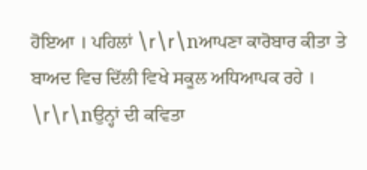ਹੋਇਆ । ਪਹਿਲਾਂ \r\r\nਆਪਣਾ ਕਾਰੋਬਾਰ ਕੀਤਾ ਤੇ ਬਾਅਦ ਵਿਚ ਦਿੱਲੀ ਵਿਖੇ ਸਕੂਲ ਅਧਿਆਪਕ ਰਹੇ । \r\r\nਉਨ੍ਹਾਂ ਦੀ ਕਵਿਤਾ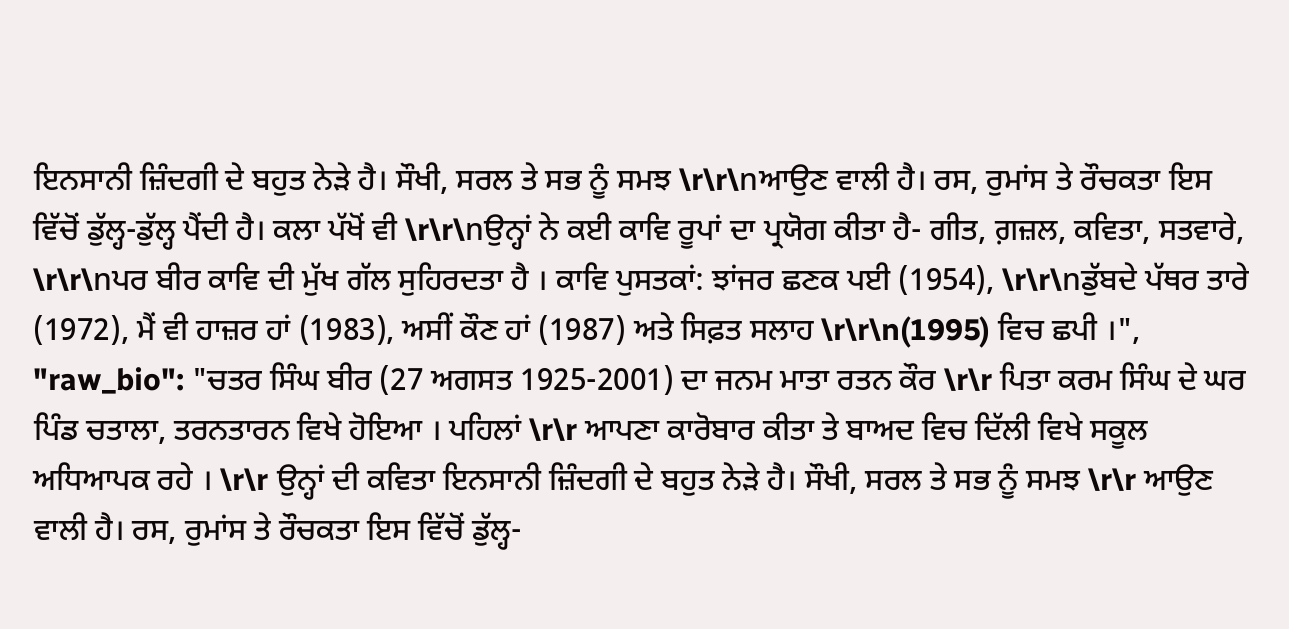ਇਨਸਾਨੀ ਜ਼ਿੰਦਗੀ ਦੇ ਬਹੁਤ ਨੇੜੇ ਹੈ। ਸੌਖੀ, ਸਰਲ ਤੇ ਸਭ ਨੂੰ ਸਮਝ \r\r\nਆਉਣ ਵਾਲੀ ਹੈ। ਰਸ, ਰੁਮਾਂਸ ਤੇ ਰੌਚਕਤਾ ਇਸ ਵਿੱਚੋਂ ਡੁੱਲ੍ਹ-ਡੁੱਲ੍ਹ ਪੈਂਦੀ ਹੈ। ਕਲਾ ਪੱਖੋਂ ਵੀ \r\r\nਉਨ੍ਹਾਂ ਨੇ ਕਈ ਕਾਵਿ ਰੂਪਾਂ ਦਾ ਪ੍ਰਯੋਗ ਕੀਤਾ ਹੈ- ਗੀਤ, ਗ਼ਜ਼ਲ, ਕਵਿਤਾ, ਸਤਵਾਰੇ, \r\r\nਪਰ ਬੀਰ ਕਾਵਿ ਦੀ ਮੁੱਖ ਗੱਲ ਸੁਹਿਰਦਤਾ ਹੈ । ਕਾਵਿ ਪੁਸਤਕਾਂ: ਝਾਂਜਰ ਛਣਕ ਪਈ (1954), \r\r\nਡੁੱਬਦੇ ਪੱਥਰ ਤਾਰੇ (1972), ਮੈਂ ਵੀ ਹਾਜ਼ਰ ਹਾਂ (1983), ਅਸੀਂ ਕੌਣ ਹਾਂ (1987) ਅਤੇ ਸਿਫ਼ਤ ਸਲਾਹ \r\r\n(1995) ਵਿਚ ਛਪੀ ।",
"raw_bio": "ਚਤਰ ਸਿੰਘ ਬੀਰ (27 ਅਗਸਤ 1925-2001) ਦਾ ਜਨਮ ਮਾਤਾ ਰਤਨ ਕੌਰ \r\r ਪਿਤਾ ਕਰਮ ਸਿੰਘ ਦੇ ਘਰ ਪਿੰਡ ਚਤਾਲਾ, ਤਰਨਤਾਰਨ ਵਿਖੇ ਹੋਇਆ । ਪਹਿਲਾਂ \r\r ਆਪਣਾ ਕਾਰੋਬਾਰ ਕੀਤਾ ਤੇ ਬਾਅਦ ਵਿਚ ਦਿੱਲੀ ਵਿਖੇ ਸਕੂਲ ਅਧਿਆਪਕ ਰਹੇ । \r\r ਉਨ੍ਹਾਂ ਦੀ ਕਵਿਤਾ ਇਨਸਾਨੀ ਜ਼ਿੰਦਗੀ ਦੇ ਬਹੁਤ ਨੇੜੇ ਹੈ। ਸੌਖੀ, ਸਰਲ ਤੇ ਸਭ ਨੂੰ ਸਮਝ \r\r ਆਉਣ ਵਾਲੀ ਹੈ। ਰਸ, ਰੁਮਾਂਸ ਤੇ ਰੌਚਕਤਾ ਇਸ ਵਿੱਚੋਂ ਡੁੱਲ੍ਹ-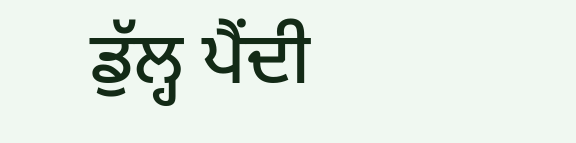ਡੁੱਲ੍ਹ ਪੈਂਦੀ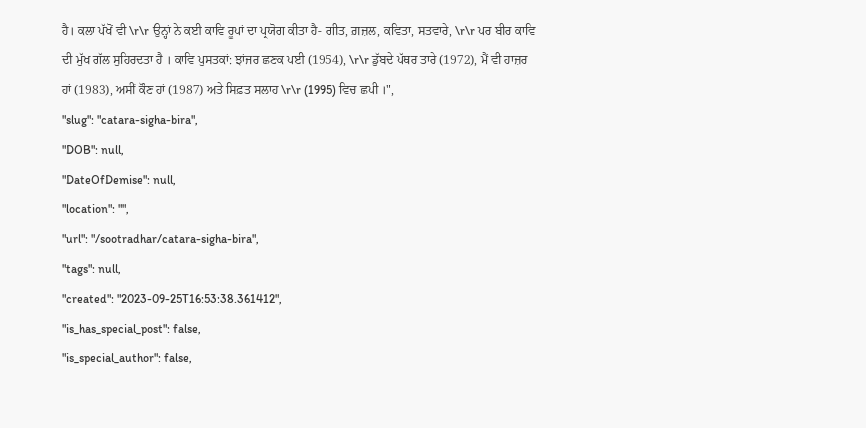ਹੈ। ਕਲਾ ਪੱਖੋਂ ਵੀ \r\r ਉਨ੍ਹਾਂ ਨੇ ਕਈ ਕਾਵਿ ਰੂਪਾਂ ਦਾ ਪ੍ਰਯੋਗ ਕੀਤਾ ਹੈ- ਗੀਤ, ਗ਼ਜ਼ਲ, ਕਵਿਤਾ, ਸਤਵਾਰੇ, \r\r ਪਰ ਬੀਰ ਕਾਵਿ ਦੀ ਮੁੱਖ ਗੱਲ ਸੁਹਿਰਦਤਾ ਹੈ । ਕਾਵਿ ਪੁਸਤਕਾਂ: ਝਾਂਜਰ ਛਣਕ ਪਈ (1954), \r\r ਡੁੱਬਦੇ ਪੱਥਰ ਤਾਰੇ (1972), ਮੈਂ ਵੀ ਹਾਜ਼ਰ ਹਾਂ (1983), ਅਸੀਂ ਕੌਣ ਹਾਂ (1987) ਅਤੇ ਸਿਫ਼ਤ ਸਲਾਹ \r\r (1995) ਵਿਚ ਛਪੀ ।",
"slug": "catara-sigha-bira",
"DOB": null,
"DateOfDemise": null,
"location": "",
"url": "/sootradhar/catara-sigha-bira",
"tags": null,
"created": "2023-09-25T16:53:38.361412",
"is_has_special_post": false,
"is_special_author": false,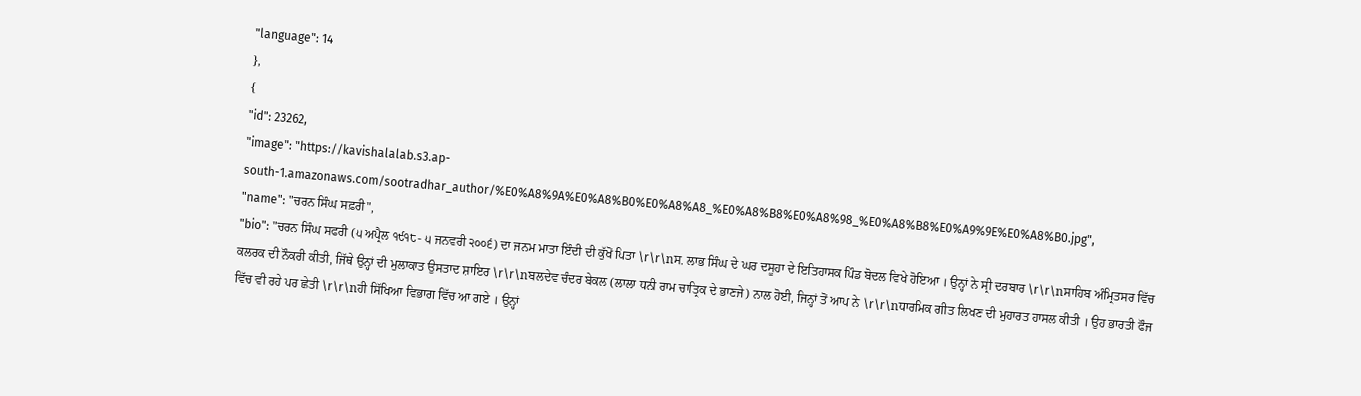"language": 14
},
{
"id": 23262,
"image": "https://kavishalalab.s3.ap-south-1.amazonaws.com/sootradhar_author/%E0%A8%9A%E0%A8%B0%E0%A8%A8_%E0%A8%B8%E0%A8%98_%E0%A8%B8%E0%A9%9E%E0%A8%B0.jpg",
"name": "ਚਰਨ ਸਿੰਘ ਸਫ਼ਰੀ",
"bio": "ਚਰਨ ਸਿੰਘ ਸਫਰੀ (੫ ਅਪ੍ਰੈਲ ੧੯੧੮- ੫ ਜਨਵਰੀ ੨੦੦੬) ਦਾ ਜਨਮ ਮਾਤਾ ਇੰਦੀ ਦੀ ਕੁੱਖੋਂ ਪਿਤਾ \r\r\nਸ. ਲਾਭ ਸਿੰਘ ਦੇ ਘਰ ਦਸੂਹਾ ਦੇ ਇਤਿਹਾਸਕ ਪਿੰਡ ਬੋਦਲ ਵਿਖੇ ਹੋਇਆ । ਉਨ੍ਹਾਂ ਨੇ ਸ੍ਰੀ ਦਰਬਾਰ \r\r\nਸਾਹਿਬ ਅੰਮ੍ਰਿਤਸਰ ਵਿੱਚ ਕਲਰਕ ਦੀ ਨੌਕਰੀ ਕੀਤੀ, ਜਿੱਥੇ ਉਨ੍ਹਾਂ ਦੀ ਮੁਲਾਕਾਤ ਉਸਤਾਦ ਸ਼ਾਇਰ \r\r\nਬਲਦੇਵ ਚੰਦਰ ਬੇਕਲ (ਲਾਲਾ ਧਨੀ ਰਾਮ ਚਾਤ੍ਰਿਕ ਦੇ ਭਾਣਜੇ) ਨਾਲ ਹੋਈ, ਜਿਨ੍ਹਾਂ ਤੋਂ ਆਪ ਨੇ \r\r\nਧਾਰਮਿਕ ਗੀਤ ਲਿਖਣ ਦੀ ਮੁਹਾਰਤ ਹਾਸਲ ਕੀਤੀ । ਉਹ ਭਾਰਤੀ ਫੌਜ ਵਿੱਚ ਵੀ ਰਹੇ ਪਰ ਛੇਤੀ \r\r\nਹੀ ਸਿੱਖਿਆ ਵਿਭਾਗ ਵਿੱਚ ਆ ਗਏ । ਉਨ੍ਹਾਂ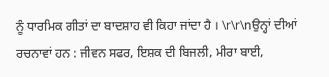ਨੂੰ ਧਾਰਮਿਕ ਗੀਤਾਂ ਦਾ ਬਾਦਸ਼ਾਹ ਵੀ ਕਿਹਾ ਜਾਂਦਾ ਹੈ । \r\r\nਉਨ੍ਹਾਂ ਦੀਆਂ ਰਚਨਾਵਾਂ ਹਨ : ਜੀਵਨ ਸਫਰ, ਇਸ਼ਕ ਦੀ ਬਿਜਲੀ, ਮੀਰਾ ਬਾਈ,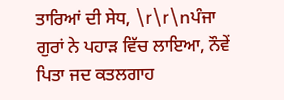ਤਾਰਿਆਂ ਦੀ ਸੇਧ, \r\r\nਪੰਜਾ ਗੁਰਾਂ ਨੇ ਪਹਾੜ ਵਿੱਚ ਲਾਇਆ, ਨੌਵੇਂ ਪਿਤਾ ਜਦ ਕਤਲਗਾਹ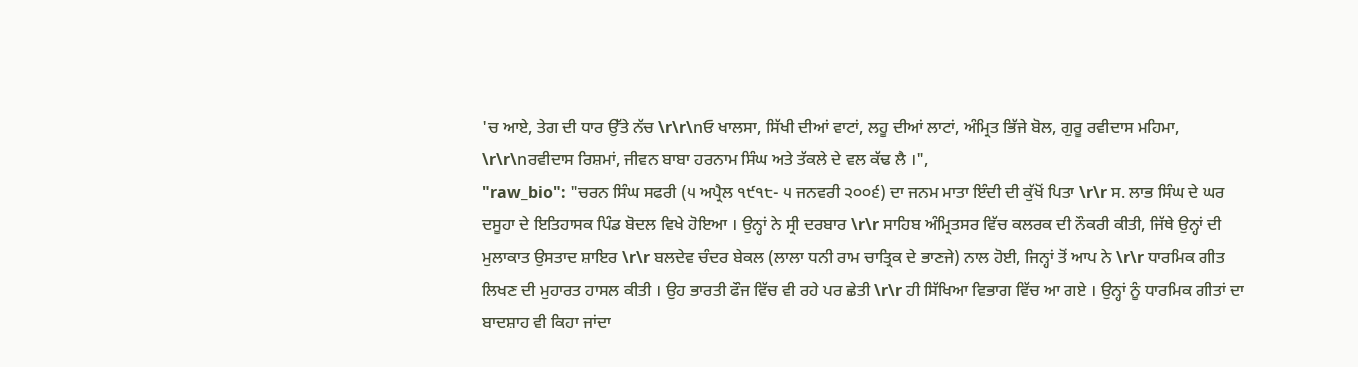'ਚ ਆਏ, ਤੇਗ ਦੀ ਧਾਰ ਉੱਤੇ ਨੱਚ \r\r\nਓ ਖਾਲਸਾ, ਸਿੱਖੀ ਦੀਆਂ ਵਾਟਾਂ, ਲਹੂ ਦੀਆਂ ਲਾਟਾਂ, ਅੰਮ੍ਰਿਤ ਭਿੱਜੇ ਬੋਲ, ਗੁਰੂ ਰਵੀਦਾਸ ਮਹਿਮਾ, \r\r\nਰਵੀਦਾਸ ਰਿਸ਼ਮਾਂ, ਜੀਵਨ ਬਾਬਾ ਹਰਨਾਮ ਸਿੰਘ ਅਤੇ ਤੱਕਲੇ ਦੇ ਵਲ ਕੱਢ ਲੈ ।",
"raw_bio": "ਚਰਨ ਸਿੰਘ ਸਫਰੀ (੫ ਅਪ੍ਰੈਲ ੧੯੧੮- ੫ ਜਨਵਰੀ ੨੦੦੬) ਦਾ ਜਨਮ ਮਾਤਾ ਇੰਦੀ ਦੀ ਕੁੱਖੋਂ ਪਿਤਾ \r\r ਸ. ਲਾਭ ਸਿੰਘ ਦੇ ਘਰ ਦਸੂਹਾ ਦੇ ਇਤਿਹਾਸਕ ਪਿੰਡ ਬੋਦਲ ਵਿਖੇ ਹੋਇਆ । ਉਨ੍ਹਾਂ ਨੇ ਸ੍ਰੀ ਦਰਬਾਰ \r\r ਸਾਹਿਬ ਅੰਮ੍ਰਿਤਸਰ ਵਿੱਚ ਕਲਰਕ ਦੀ ਨੌਕਰੀ ਕੀਤੀ, ਜਿੱਥੇ ਉਨ੍ਹਾਂ ਦੀ ਮੁਲਾਕਾਤ ਉਸਤਾਦ ਸ਼ਾਇਰ \r\r ਬਲਦੇਵ ਚੰਦਰ ਬੇਕਲ (ਲਾਲਾ ਧਨੀ ਰਾਮ ਚਾਤ੍ਰਿਕ ਦੇ ਭਾਣਜੇ) ਨਾਲ ਹੋਈ, ਜਿਨ੍ਹਾਂ ਤੋਂ ਆਪ ਨੇ \r\r ਧਾਰਮਿਕ ਗੀਤ ਲਿਖਣ ਦੀ ਮੁਹਾਰਤ ਹਾਸਲ ਕੀਤੀ । ਉਹ ਭਾਰਤੀ ਫੌਜ ਵਿੱਚ ਵੀ ਰਹੇ ਪਰ ਛੇਤੀ \r\r ਹੀ ਸਿੱਖਿਆ ਵਿਭਾਗ ਵਿੱਚ ਆ ਗਏ । ਉਨ੍ਹਾਂ ਨੂੰ ਧਾਰਮਿਕ ਗੀਤਾਂ ਦਾ ਬਾਦਸ਼ਾਹ ਵੀ ਕਿਹਾ ਜਾਂਦਾ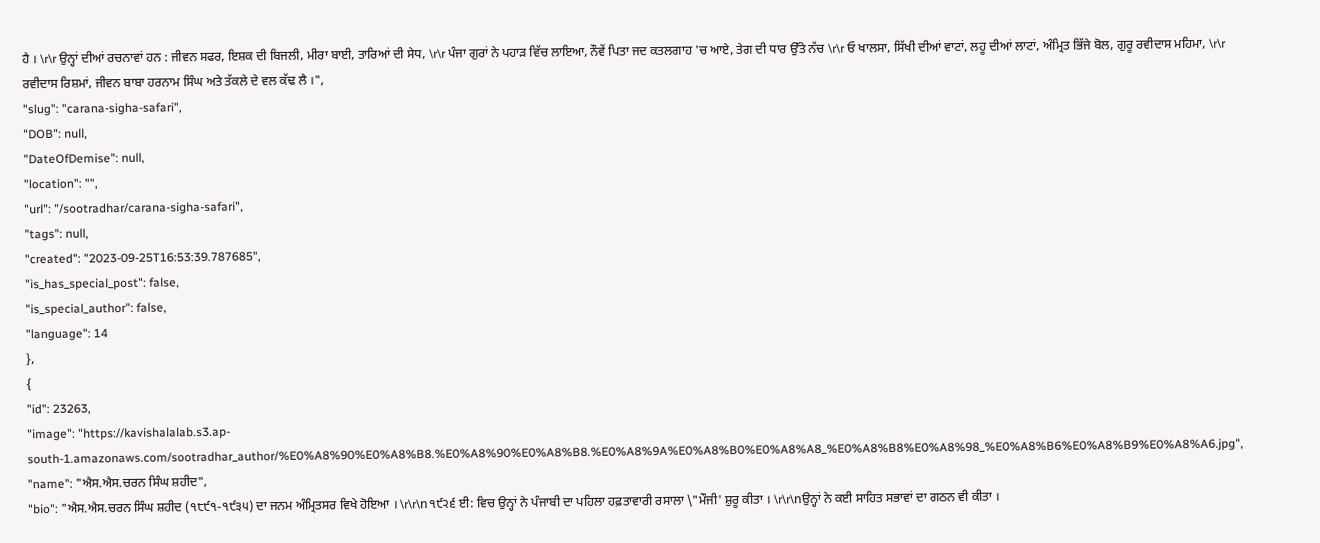ਹੈ । \r\r ਉਨ੍ਹਾਂ ਦੀਆਂ ਰਚਨਾਵਾਂ ਹਨ : ਜੀਵਨ ਸਫਰ, ਇਸ਼ਕ ਦੀ ਬਿਜਲੀ, ਮੀਰਾ ਬਾਈ, ਤਾਰਿਆਂ ਦੀ ਸੇਧ, \r\r ਪੰਜਾ ਗੁਰਾਂ ਨੇ ਪਹਾੜ ਵਿੱਚ ਲਾਇਆ, ਨੌਵੇਂ ਪਿਤਾ ਜਦ ਕਤਲਗਾਹ 'ਚ ਆਏ, ਤੇਗ ਦੀ ਧਾਰ ਉੱਤੇ ਨੱਚ \r\r ਓ ਖਾਲਸਾ, ਸਿੱਖੀ ਦੀਆਂ ਵਾਟਾਂ, ਲਹੂ ਦੀਆਂ ਲਾਟਾਂ, ਅੰਮ੍ਰਿਤ ਭਿੱਜੇ ਬੋਲ, ਗੁਰੂ ਰਵੀਦਾਸ ਮਹਿਮਾ, \r\r ਰਵੀਦਾਸ ਰਿਸ਼ਮਾਂ, ਜੀਵਨ ਬਾਬਾ ਹਰਨਾਮ ਸਿੰਘ ਅਤੇ ਤੱਕਲੇ ਦੇ ਵਲ ਕੱਢ ਲੈ ।",
"slug": "carana-sigha-safari",
"DOB": null,
"DateOfDemise": null,
"location": "",
"url": "/sootradhar/carana-sigha-safari",
"tags": null,
"created": "2023-09-25T16:53:39.787685",
"is_has_special_post": false,
"is_special_author": false,
"language": 14
},
{
"id": 23263,
"image": "https://kavishalalab.s3.ap-south-1.amazonaws.com/sootradhar_author/%E0%A8%90%E0%A8%B8.%E0%A8%90%E0%A8%B8.%E0%A8%9A%E0%A8%B0%E0%A8%A8_%E0%A8%B8%E0%A8%98_%E0%A8%B6%E0%A8%B9%E0%A8%A6.jpg",
"name": "ਐਸ.ਐਸ.ਚਰਨ ਸਿੰਘ ਸ਼ਹੀਦ",
"bio": "ਐਸ.ਐਸ.ਚਰਨ ਸਿੰਘ ਸ਼ਹੀਦ (੧੮੯੧-੧੯੩੫) ਦਾ ਜਨਮ ਅੰਮ੍ਰਿਤਸਰ ਵਿਖੇ ਹੋਇਆ । \r\r\n੧੯੨੬ ਈ: ਵਿਚ ਉਨ੍ਹਾਂ ਨੇ ਪੰਜਾਬੀ ਦਾ ਪਹਿਲਾ ਹਫ਼ਤਾਵਾਰੀ ਰਸਾਲਾ \"ਮੌਜੀ' ਸ਼ੁਰੂ ਕੀਤਾ । \r\r\nਉਨ੍ਹਾਂ ਨੇ ਕਈ ਸਾਹਿਤ ਸਭਾਵਾਂ ਦਾ ਗਠਨ ਵੀ ਕੀਤਾ ।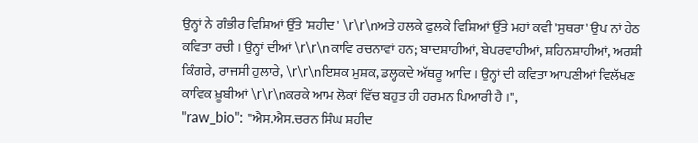ਉਨ੍ਹਾਂ ਨੇ ਗੰਭੀਰ ਵਿਸ਼ਿਆਂ ਉੱਤੇ 'ਸ਼ਹੀਦ' \r\r\nਅਤੇ ਹਲਕੇ ਫੁਲਕੇ ਵਿਸ਼ਿਆਂ ਉੱਤੇ ਮਹਾਂ ਕਵੀ 'ਸੁਥਰਾ' ਉਪ ਨਾਂ ਹੇਠ ਕਵਿਤਾ ਰਚੀ । ਉਨ੍ਹਾਂ ਦੀਆਂ \r\r\nਕਾਵਿ ਰਚਨਾਵਾਂ ਹਨ; ਬਾਦਸ਼ਾਹੀਆਂ, ਬੇਪਰਵਾਹੀਆਂ, ਸ਼ਹਿਨਸ਼ਾਹੀਆਂ, ਅਰਸ਼ੀ ਕਿੰਗਰੇ, ਰਾਜਸੀ ਹੁਲਾਰੇ, \r\r\nਇਸ਼ਕ ਮੁਸ਼ਕ, ਡਲ੍ਹਕਦੇ ਅੱਥਰੂ ਆਦਿ । ਉਨ੍ਹਾਂ ਦੀ ਕਵਿਤਾ ਆਪਣੀਆਂ ਵਿਲੱਖਣ ਕਾਵਿਕ ਖ਼ੂਬੀਆਂ \r\r\nਕਰਕੇ ਆਮ ਲੋਕਾਂ ਵਿੱਚ ਬਹੁਤ ਹੀ ਹਰਮਨ ਪਿਆਰੀ ਹੈ ।",
"raw_bio": "ਐਸ.ਐਸ.ਚਰਨ ਸਿੰਘ ਸ਼ਹੀਦ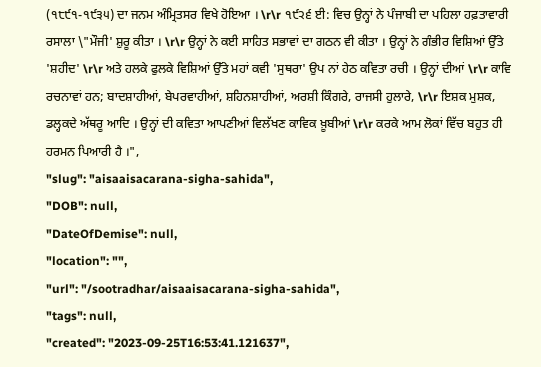(੧੮੯੧-੧੯੩੫) ਦਾ ਜਨਮ ਅੰਮ੍ਰਿਤਸਰ ਵਿਖੇ ਹੋਇਆ । \r\r ੧੯੨੬ ਈ: ਵਿਚ ਉਨ੍ਹਾਂ ਨੇ ਪੰਜਾਬੀ ਦਾ ਪਹਿਲਾ ਹਫ਼ਤਾਵਾਰੀ ਰਸਾਲਾ \"ਮੌਜੀ' ਸ਼ੁਰੂ ਕੀਤਾ । \r\r ਉਨ੍ਹਾਂ ਨੇ ਕਈ ਸਾਹਿਤ ਸਭਾਵਾਂ ਦਾ ਗਠਨ ਵੀ ਕੀਤਾ । ਉਨ੍ਹਾਂ ਨੇ ਗੰਭੀਰ ਵਿਸ਼ਿਆਂ ਉੱਤੇ 'ਸ਼ਹੀਦ' \r\r ਅਤੇ ਹਲਕੇ ਫੁਲਕੇ ਵਿਸ਼ਿਆਂ ਉੱਤੇ ਮਹਾਂ ਕਵੀ 'ਸੁਥਰਾ' ਉਪ ਨਾਂ ਹੇਠ ਕਵਿਤਾ ਰਚੀ । ਉਨ੍ਹਾਂ ਦੀਆਂ \r\r ਕਾਵਿ ਰਚਨਾਵਾਂ ਹਨ; ਬਾਦਸ਼ਾਹੀਆਂ, ਬੇਪਰਵਾਹੀਆਂ, ਸ਼ਹਿਨਸ਼ਾਹੀਆਂ, ਅਰਸ਼ੀ ਕਿੰਗਰੇ, ਰਾਜਸੀ ਹੁਲਾਰੇ, \r\r ਇਸ਼ਕ ਮੁਸ਼ਕ, ਡਲ੍ਹਕਦੇ ਅੱਥਰੂ ਆਦਿ । ਉਨ੍ਹਾਂ ਦੀ ਕਵਿਤਾ ਆਪਣੀਆਂ ਵਿਲੱਖਣ ਕਾਵਿਕ ਖ਼ੂਬੀਆਂ \r\r ਕਰਕੇ ਆਮ ਲੋਕਾਂ ਵਿੱਚ ਬਹੁਤ ਹੀ ਹਰਮਨ ਪਿਆਰੀ ਹੈ ।",
"slug": "aisaaisacarana-sigha-sahida",
"DOB": null,
"DateOfDemise": null,
"location": "",
"url": "/sootradhar/aisaaisacarana-sigha-sahida",
"tags": null,
"created": "2023-09-25T16:53:41.121637",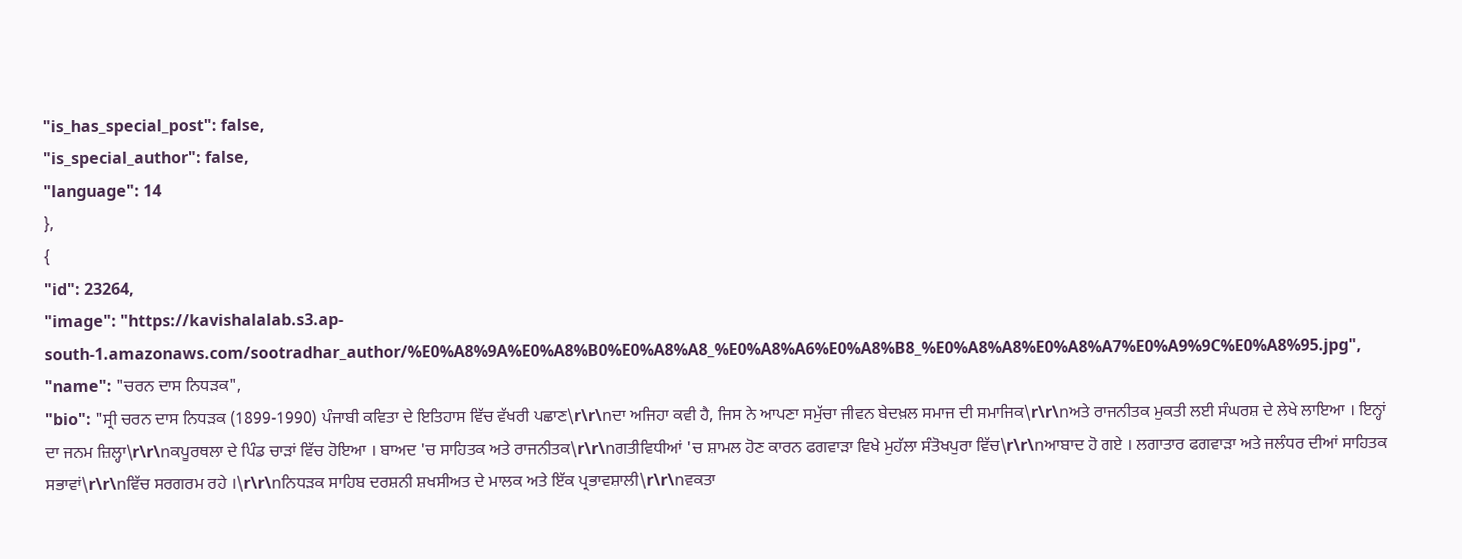"is_has_special_post": false,
"is_special_author": false,
"language": 14
},
{
"id": 23264,
"image": "https://kavishalalab.s3.ap-south-1.amazonaws.com/sootradhar_author/%E0%A8%9A%E0%A8%B0%E0%A8%A8_%E0%A8%A6%E0%A8%B8_%E0%A8%A8%E0%A8%A7%E0%A9%9C%E0%A8%95.jpg",
"name": "ਚਰਨ ਦਾਸ ਨਿਧੜਕ",
"bio": "ਸ੍ਰੀ ਚਰਨ ਦਾਸ ਨਿਧੜਕ (1899-1990) ਪੰਜਾਬੀ ਕਵਿਤਾ ਦੇ ਇਤਿਹਾਸ ਵਿੱਚ ਵੱਖਰੀ ਪਛਾਣ\r\r\nਦਾ ਅਜਿਹਾ ਕਵੀ ਹੈ, ਜਿਸ ਨੇ ਆਪਣਾ ਸਮੁੱਚਾ ਜੀਵਨ ਬੇਦਖ਼ਲ ਸਮਾਜ ਦੀ ਸਮਾਜਿਕ\r\r\nਅਤੇ ਰਾਜਨੀਤਕ ਮੁਕਤੀ ਲਈ ਸੰਘਰਸ਼ ਦੇ ਲੇਖੇ ਲਾਇਆ । ਇਨ੍ਹਾਂ ਦਾ ਜਨਮ ਜ਼ਿਲ੍ਹਾ\r\r\nਕਪੂਰਥਲਾ ਦੇ ਪਿੰਡ ਚਾੜਾਂ ਵਿੱਚ ਹੋਇਆ । ਬਾਅਦ 'ਚ ਸਾਹਿਤਕ ਅਤੇ ਰਾਜਨੀਤਕ\r\r\nਗਤੀਵਿਧੀਆਂ 'ਚ ਸ਼ਾਮਲ ਹੋਣ ਕਾਰਨ ਫਗਵਾੜਾ ਵਿਖੇ ਮੁਹੱਲਾ ਸੰਤੋਖਪੁਰਾ ਵਿੱਚ\r\r\nਆਬਾਦ ਹੋ ਗਏ । ਲਗਾਤਾਰ ਫਗਵਾੜਾ ਅਤੇ ਜਲੰਧਰ ਦੀਆਂ ਸਾਹਿਤਕ ਸਭਾਵਾਂ\r\r\nਵਿੱਚ ਸਰਗਰਮ ਰਹੇ ।\r\r\nਨਿਧੜਕ ਸਾਹਿਬ ਦਰਸ਼ਨੀ ਸ਼ਖਸੀਅਤ ਦੇ ਮਾਲਕ ਅਤੇ ਇੱਕ ਪ੍ਰਭਾਵਸ਼ਾਲੀ\r\r\nਵਕਤਾ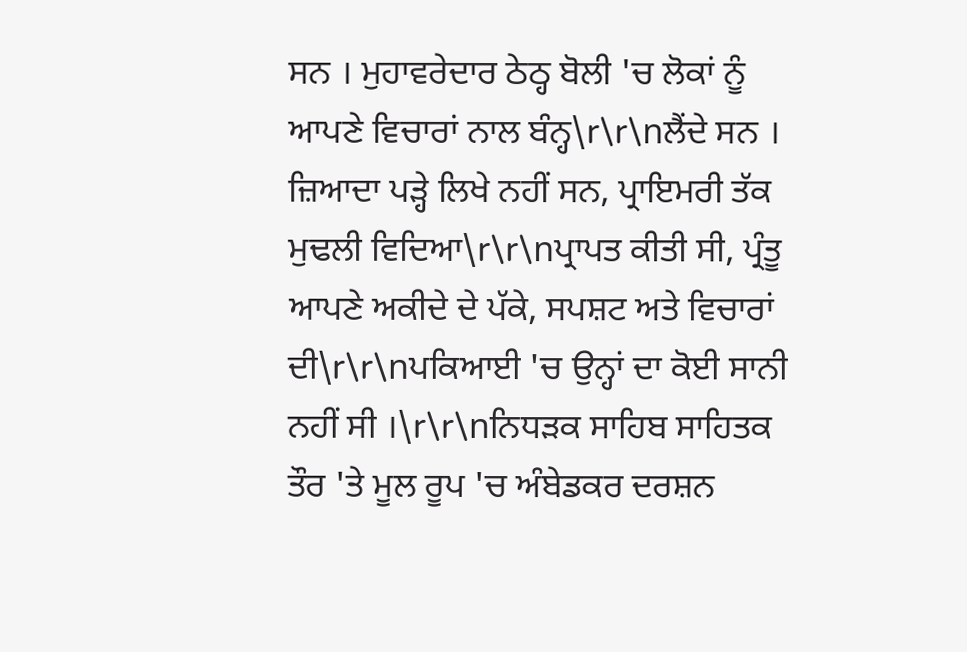ਸਨ । ਮੁਹਾਵਰੇਦਾਰ ਠੇਠ੍ਹ ਬੋਲੀ 'ਚ ਲੋਕਾਂ ਨੂੰ ਆਪਣੇ ਵਿਚਾਰਾਂ ਨਾਲ ਬੰਨ੍ਹ\r\r\nਲੈਂਦੇ ਸਨ । ਜ਼ਿਆਦਾ ਪੜ੍ਹੇ ਲਿਖੇ ਨਹੀਂ ਸਨ, ਪ੍ਰਾਇਮਰੀ ਤੱਕ ਮੁਢਲੀ ਵਿਦਿਆ\r\r\nਪ੍ਰਾਪਤ ਕੀਤੀ ਸੀ, ਪ੍ਰੰਤੂ ਆਪਣੇ ਅਕੀਦੇ ਦੇ ਪੱਕੇ, ਸਪਸ਼ਟ ਅਤੇ ਵਿਚਾਰਾਂ ਦੀ\r\r\nਪਕਿਆਈ 'ਚ ਉਨ੍ਹਾਂ ਦਾ ਕੋਈ ਸਾਨੀ ਨਹੀਂ ਸੀ ।\r\r\nਨਿਧੜਕ ਸਾਹਿਬ ਸਾਹਿਤਕ ਤੌਰ 'ਤੇ ਮੂਲ ਰੂਪ 'ਚ ਅੰਬੇਡਕਰ ਦਰਸ਼ਨ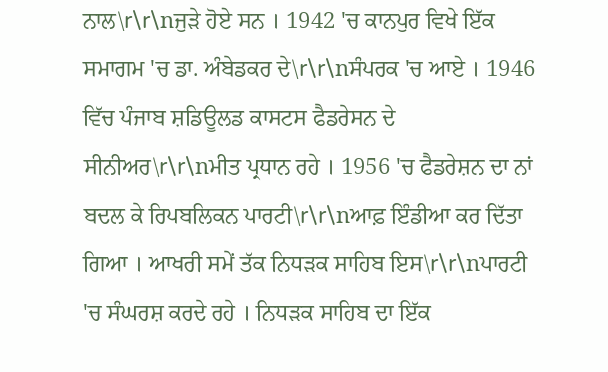ਨਾਲ\r\r\nਜੁੜੇ ਹੋਏ ਸਨ । 1942 'ਚ ਕਾਨਪੁਰ ਵਿਖੇ ਇੱਕ ਸਮਾਗਮ 'ਚ ਡਾ. ਅੰਬੇਡਕਰ ਦੇ\r\r\nਸੰਪਰਕ 'ਚ ਆਏ । 1946 ਵਿੱਚ ਪੰਜਾਬ ਸ਼ਡਿਊਲਡ ਕਾਸਟਸ ਫੈਡਰੇਸਨ ਦੇ ਸੀਨੀਅਰ\r\r\nਮੀਤ ਪ੍ਰਧਾਨ ਰਹੇ । 1956 'ਚ ਫੈਡਰੇਸ਼ਨ ਦਾ ਨਾਂ ਬਦਲ ਕੇ ਰਿਪਬਲਿਕਨ ਪਾਰਟੀ\r\r\nਆਫ਼ ਇੰਡੀਆ ਕਰ ਦਿੱਤਾ ਗਿਆ । ਆਖਰੀ ਸਮੇਂ ਤੱਕ ਨਿਧੜਕ ਸਾਹਿਬ ਇਸ\r\r\nਪਾਰਟੀ 'ਚ ਸੰਘਰਸ਼ ਕਰਦੇ ਰਹੇ । ਨਿਧੜਕ ਸਾਹਿਬ ਦਾ ਇੱਕ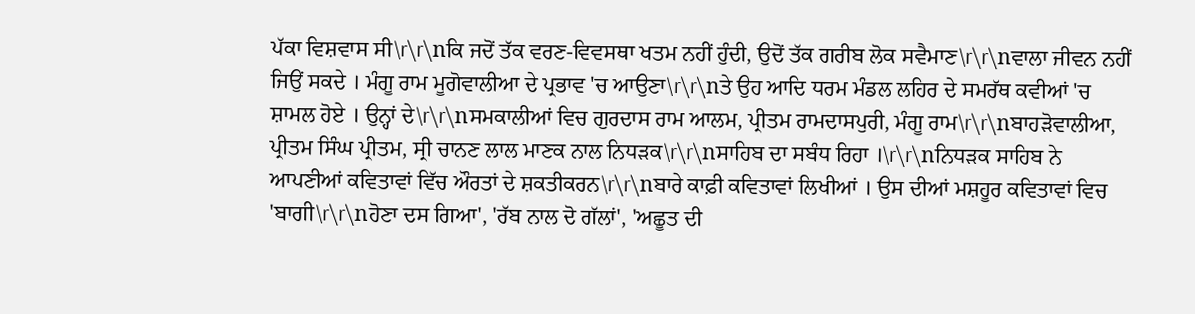ਪੱਕਾ ਵਿਸ਼ਵਾਸ ਸੀ\r\r\nਕਿ ਜਦੋਂ ਤੱਕ ਵਰਣ-ਵਿਵਸਥਾ ਖਤਮ ਨਹੀਂ ਹੁੰਦੀ, ਉਦੋਂ ਤੱਕ ਗਰੀਬ ਲੋਕ ਸਵੈਮਾਣ\r\r\nਵਾਲਾ ਜੀਵਨ ਨਹੀਂ ਜਿਉਂ ਸਕਦੇ । ਮੰਗੂ ਰਾਮ ਮੂਗੋਵਾਲੀਆ ਦੇ ਪ੍ਰਭਾਵ 'ਚ ਆਉਣਾ\r\r\nਤੇ ਉਹ ਆਦਿ ਧਰਮ ਮੰਡਲ ਲਹਿਰ ਦੇ ਸਮਰੱਥ ਕਵੀਆਂ 'ਚ ਸ਼ਾਮਲ ਹੋਏ । ਉਨ੍ਹਾਂ ਦੇ\r\r\nਸਮਕਾਲੀਆਂ ਵਿਚ ਗੁਰਦਾਸ ਰਾਮ ਆਲਮ, ਪ੍ਰੀਤਮ ਰਾਮਦਾਸਪੁਰੀ, ਮੰਗੂ ਰਾਮ\r\r\nਬਾਹੜੋਵਾਲੀਆ, ਪ੍ਰੀਤਮ ਸਿੰਘ ਪ੍ਰੀਤਮ, ਸ੍ਰੀ ਚਾਨਣ ਲਾਲ ਮਾਣਕ ਨਾਲ ਨਿਧੜਕ\r\r\nਸਾਹਿਬ ਦਾ ਸਬੰਧ ਰਿਹਾ ।\r\r\nਨਿਧੜਕ ਸਾਹਿਬ ਨੇ ਆਪਣੀਆਂ ਕਵਿਤਾਵਾਂ ਵਿੱਚ ਔਰਤਾਂ ਦੇ ਸ਼ਕਤੀਕਰਨ\r\r\nਬਾਰੇ ਕਾਫ਼ੀ ਕਵਿਤਾਵਾਂ ਲਿਖੀਆਂ । ਉਸ ਦੀਆਂ ਮਸ਼ਹੂਰ ਕਵਿਤਾਵਾਂ ਵਿਚ 'ਬਾਗੀ\r\r\nਹੋਣਾ ਦਸ ਗਿਆ', 'ਰੱਬ ਨਾਲ ਦੋ ਗੱਲਾਂ', 'ਅਛੂਤ ਦੀ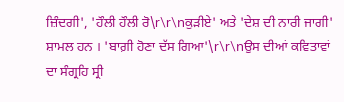ਜ਼ਿੰਦਗੀ', 'ਹੌਲੀ ਹੌਲੀ ਰੋ\r\r\nਕੁੜੀਏ' ਅਤੇ 'ਦੇਸ਼ ਦੀ ਨਾਰੀ ਜਾਗੀ' ਸ਼ਾਮਲ ਹਨ । 'ਬਾਗ਼ੀ ਹੋਣਾ ਦੱਸ ਗਿਆ'\r\r\nਉਸ ਦੀਆਂ ਕਵਿਤਾਵਾਂ ਦਾ ਸੰਗ੍ਰਹਿ ਸ੍ਰੀ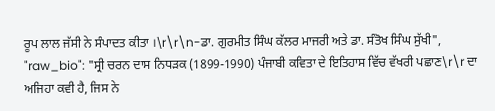ਰੂਪ ਲਾਲ ਜੱਸੀ ਨੇ ਸੰਪਾਦਤ ਕੀਤਾ ।\r\r\n-ਡਾ. ਗੁਰਮੀਤ ਸਿੰਘ ਕੱਲਰ ਮਾਜਰੀ ਅਤੇ ਡਾ. ਸੰਤੋਖ ਸਿੰਘ ਸੁੱਖੀ",
"raw_bio": "ਸ੍ਰੀ ਚਰਨ ਦਾਸ ਨਿਧੜਕ (1899-1990) ਪੰਜਾਬੀ ਕਵਿਤਾ ਦੇ ਇਤਿਹਾਸ ਵਿੱਚ ਵੱਖਰੀ ਪਛਾਣ\r\r ਦਾ ਅਜਿਹਾ ਕਵੀ ਹੈ, ਜਿਸ ਨੇ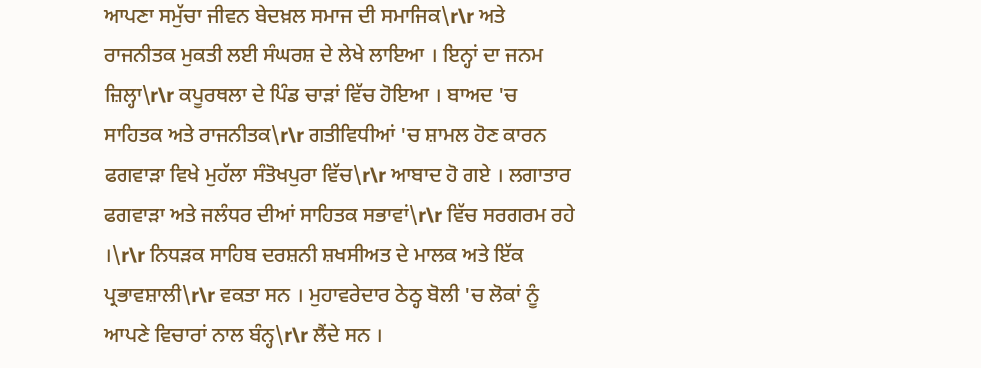ਆਪਣਾ ਸਮੁੱਚਾ ਜੀਵਨ ਬੇਦਖ਼ਲ ਸਮਾਜ ਦੀ ਸਮਾਜਿਕ\r\r ਅਤੇ ਰਾਜਨੀਤਕ ਮੁਕਤੀ ਲਈ ਸੰਘਰਸ਼ ਦੇ ਲੇਖੇ ਲਾਇਆ । ਇਨ੍ਹਾਂ ਦਾ ਜਨਮ ਜ਼ਿਲ੍ਹਾ\r\r ਕਪੂਰਥਲਾ ਦੇ ਪਿੰਡ ਚਾੜਾਂ ਵਿੱਚ ਹੋਇਆ । ਬਾਅਦ 'ਚ ਸਾਹਿਤਕ ਅਤੇ ਰਾਜਨੀਤਕ\r\r ਗਤੀਵਿਧੀਆਂ 'ਚ ਸ਼ਾਮਲ ਹੋਣ ਕਾਰਨ ਫਗਵਾੜਾ ਵਿਖੇ ਮੁਹੱਲਾ ਸੰਤੋਖਪੁਰਾ ਵਿੱਚ\r\r ਆਬਾਦ ਹੋ ਗਏ । ਲਗਾਤਾਰ ਫਗਵਾੜਾ ਅਤੇ ਜਲੰਧਰ ਦੀਆਂ ਸਾਹਿਤਕ ਸਭਾਵਾਂ\r\r ਵਿੱਚ ਸਰਗਰਮ ਰਹੇ ।\r\r ਨਿਧੜਕ ਸਾਹਿਬ ਦਰਸ਼ਨੀ ਸ਼ਖਸੀਅਤ ਦੇ ਮਾਲਕ ਅਤੇ ਇੱਕ ਪ੍ਰਭਾਵਸ਼ਾਲੀ\r\r ਵਕਤਾ ਸਨ । ਮੁਹਾਵਰੇਦਾਰ ਠੇਠ੍ਹ ਬੋਲੀ 'ਚ ਲੋਕਾਂ ਨੂੰ ਆਪਣੇ ਵਿਚਾਰਾਂ ਨਾਲ ਬੰਨ੍ਹ\r\r ਲੈਂਦੇ ਸਨ ।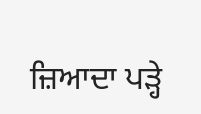ਜ਼ਿਆਦਾ ਪੜ੍ਹੇ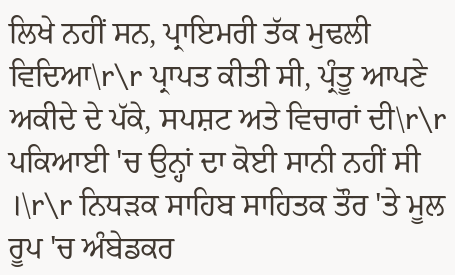ਲਿਖੇ ਨਹੀਂ ਸਨ, ਪ੍ਰਾਇਮਰੀ ਤੱਕ ਮੁਢਲੀ ਵਿਦਿਆ\r\r ਪ੍ਰਾਪਤ ਕੀਤੀ ਸੀ, ਪ੍ਰੰਤੂ ਆਪਣੇ ਅਕੀਦੇ ਦੇ ਪੱਕੇ, ਸਪਸ਼ਟ ਅਤੇ ਵਿਚਾਰਾਂ ਦੀ\r\r ਪਕਿਆਈ 'ਚ ਉਨ੍ਹਾਂ ਦਾ ਕੋਈ ਸਾਨੀ ਨਹੀਂ ਸੀ ।\r\r ਨਿਧੜਕ ਸਾਹਿਬ ਸਾਹਿਤਕ ਤੌਰ 'ਤੇ ਮੂਲ ਰੂਪ 'ਚ ਅੰਬੇਡਕਰ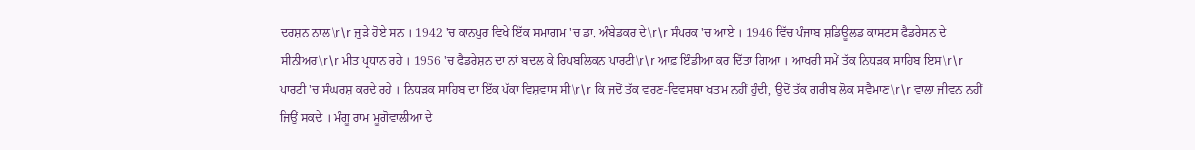ਦਰਸ਼ਨ ਨਾਲ\r\r ਜੁੜੇ ਹੋਏ ਸਨ । 1942 'ਚ ਕਾਨਪੁਰ ਵਿਖੇ ਇੱਕ ਸਮਾਗਮ 'ਚ ਡਾ. ਅੰਬੇਡਕਰ ਦੇ\r\r ਸੰਪਰਕ 'ਚ ਆਏ । 1946 ਵਿੱਚ ਪੰਜਾਬ ਸ਼ਡਿਊਲਡ ਕਾਸਟਸ ਫੈਡਰੇਸਨ ਦੇ ਸੀਨੀਅਰ\r\r ਮੀਤ ਪ੍ਰਧਾਨ ਰਹੇ । 1956 'ਚ ਫੈਡਰੇਸ਼ਨ ਦਾ ਨਾਂ ਬਦਲ ਕੇ ਰਿਪਬਲਿਕਨ ਪਾਰਟੀ\r\r ਆਫ਼ ਇੰਡੀਆ ਕਰ ਦਿੱਤਾ ਗਿਆ । ਆਖਰੀ ਸਮੇਂ ਤੱਕ ਨਿਧੜਕ ਸਾਹਿਬ ਇਸ\r\r ਪਾਰਟੀ 'ਚ ਸੰਘਰਸ਼ ਕਰਦੇ ਰਹੇ । ਨਿਧੜਕ ਸਾਹਿਬ ਦਾ ਇੱਕ ਪੱਕਾ ਵਿਸ਼ਵਾਸ ਸੀ\r\r ਕਿ ਜਦੋਂ ਤੱਕ ਵਰਣ-ਵਿਵਸਥਾ ਖਤਮ ਨਹੀਂ ਹੁੰਦੀ, ਉਦੋਂ ਤੱਕ ਗਰੀਬ ਲੋਕ ਸਵੈਮਾਣ\r\r ਵਾਲਾ ਜੀਵਨ ਨਹੀਂ ਜਿਉਂ ਸਕਦੇ । ਮੰਗੂ ਰਾਮ ਮੂਗੋਵਾਲੀਆ ਦੇ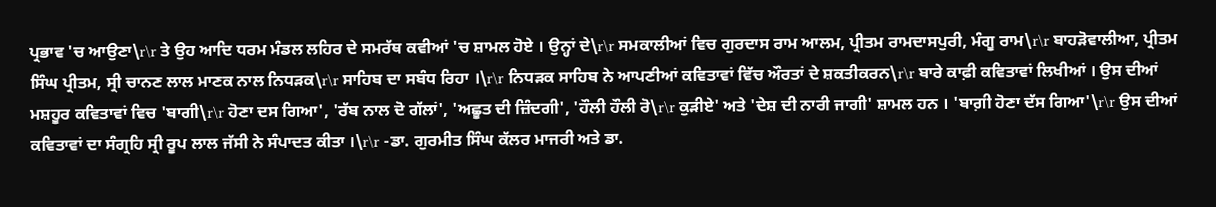ਪ੍ਰਭਾਵ 'ਚ ਆਉਣਾ\r\r ਤੇ ਉਹ ਆਦਿ ਧਰਮ ਮੰਡਲ ਲਹਿਰ ਦੇ ਸਮਰੱਥ ਕਵੀਆਂ 'ਚ ਸ਼ਾਮਲ ਹੋਏ । ਉਨ੍ਹਾਂ ਦੇ\r\r ਸਮਕਾਲੀਆਂ ਵਿਚ ਗੁਰਦਾਸ ਰਾਮ ਆਲਮ, ਪ੍ਰੀਤਮ ਰਾਮਦਾਸਪੁਰੀ, ਮੰਗੂ ਰਾਮ\r\r ਬਾਹੜੋਵਾਲੀਆ, ਪ੍ਰੀਤਮ ਸਿੰਘ ਪ੍ਰੀਤਮ, ਸ੍ਰੀ ਚਾਨਣ ਲਾਲ ਮਾਣਕ ਨਾਲ ਨਿਧੜਕ\r\r ਸਾਹਿਬ ਦਾ ਸਬੰਧ ਰਿਹਾ ।\r\r ਨਿਧੜਕ ਸਾਹਿਬ ਨੇ ਆਪਣੀਆਂ ਕਵਿਤਾਵਾਂ ਵਿੱਚ ਔਰਤਾਂ ਦੇ ਸ਼ਕਤੀਕਰਨ\r\r ਬਾਰੇ ਕਾਫ਼ੀ ਕਵਿਤਾਵਾਂ ਲਿਖੀਆਂ । ਉਸ ਦੀਆਂ ਮਸ਼ਹੂਰ ਕਵਿਤਾਵਾਂ ਵਿਚ 'ਬਾਗੀ\r\r ਹੋਣਾ ਦਸ ਗਿਆ', 'ਰੱਬ ਨਾਲ ਦੋ ਗੱਲਾਂ', 'ਅਛੂਤ ਦੀ ਜ਼ਿੰਦਗੀ', 'ਹੌਲੀ ਹੌਲੀ ਰੋ\r\r ਕੁੜੀਏ' ਅਤੇ 'ਦੇਸ਼ ਦੀ ਨਾਰੀ ਜਾਗੀ' ਸ਼ਾਮਲ ਹਨ । 'ਬਾਗ਼ੀ ਹੋਣਾ ਦੱਸ ਗਿਆ'\r\r ਉਸ ਦੀਆਂ ਕਵਿਤਾਵਾਂ ਦਾ ਸੰਗ੍ਰਹਿ ਸ੍ਰੀ ਰੂਪ ਲਾਲ ਜੱਸੀ ਨੇ ਸੰਪਾਦਤ ਕੀਤਾ ।\r\r -ਡਾ. ਗੁਰਮੀਤ ਸਿੰਘ ਕੱਲਰ ਮਾਜਰੀ ਅਤੇ ਡਾ.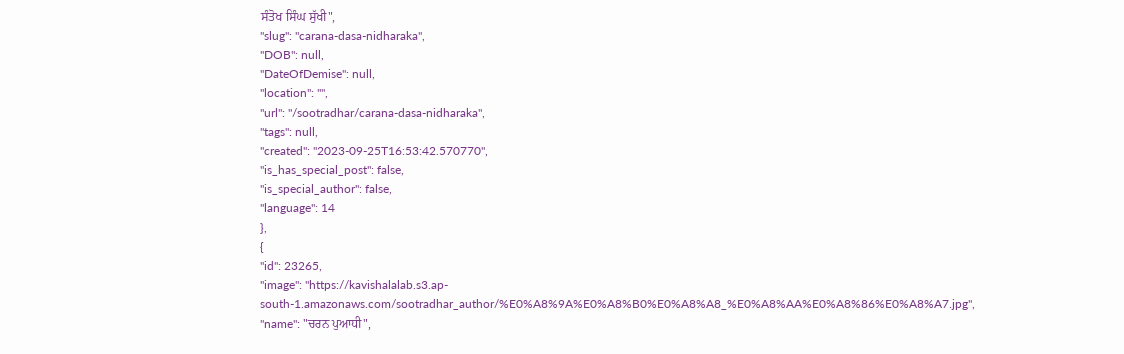ਸੰਤੋਖ ਸਿੰਘ ਸੁੱਖੀ",
"slug": "carana-dasa-nidharaka",
"DOB": null,
"DateOfDemise": null,
"location": "",
"url": "/sootradhar/carana-dasa-nidharaka",
"tags": null,
"created": "2023-09-25T16:53:42.570770",
"is_has_special_post": false,
"is_special_author": false,
"language": 14
},
{
"id": 23265,
"image": "https://kavishalalab.s3.ap-south-1.amazonaws.com/sootradhar_author/%E0%A8%9A%E0%A8%B0%E0%A8%A8_%E0%A8%AA%E0%A8%86%E0%A8%A7.jpg",
"name": "ਚਰਨ ਪੁਆਧੀ",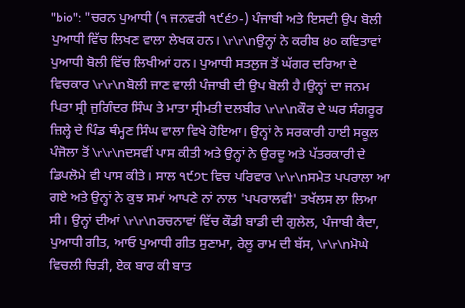"bio": "ਚਰਨ ਪੁਆਧੀ (੧ ਜਨਵਰੀ ੧੯੬੭-) ਪੰਜਾਬੀ ਅਤੇ ਇਸਦੀ ਉਪ ਬੋਲੀ ਪੁਆਧੀ ਵਿੱਚ ਲਿਖਣ ਵਾਲਾ ਲੇਖਕ ਹਨ। \r\r\nਉਨ੍ਹਾਂ ਨੇ ਕਰੀਬ ੪੦ ਕਵਿਤਾਵਾਂ ਪੁਆਧੀ ਬੋਲੀ ਵਿੱਚ ਲਿਖੀਆਂ ਹਨ। ਪੁਆਧੀ ਸਤਲੁਜ ਤੋਂ ਘੱਗਰ ਦਰਿਆ ਦੇ ਵਿਚਕਾਰ \r\r\nਬੋਲੀ ਜਾਣ ਵਾਲੀ ਪੰਜਾਬੀ ਦੀ ਉਪ ਬੋਲੀ ਹੈ।ਉਨ੍ਹਾਂ ਦਾ ਜਨਮ ਪਿਤਾ ਸ੍ਰੀ ਜੁਗਿੰਦਰ ਸਿੰਘ ਤੇ ਮਾਤਾ ਸ੍ਰੀਮਤੀ ਦਲਬੀਰ \r\r\nਕੌਰ ਦੇ ਘਰ ਸੰਗਰੂਰ ਜ਼ਿਲ੍ਹੇ ਦੇ ਪਿੰਡ ਥੰਮ੍ਹਣ ਸਿੰਘ ਵਾਲਾ ਵਿਖੇ ਹੋਇਆ। ਉਨ੍ਹਾਂ ਨੇ ਸਰਕਾਰੀ ਹਾਈ ਸਕੂਲ ਪੰਜੋਲਾ ਤੋਂ \r\r\nਦਸਵੀਂ ਪਾਸ ਕੀਤੀ ਅਤੇ ਉਨ੍ਹਾਂ ਨੇ ਉਰਦੂ ਅਤੇ ਪੱਤਰਕਾਰੀ ਦੇ ਡਿਪਲੋਮੇ ਵੀ ਪਾਸ ਕੀਤੇ। ਸਾਲ ੧੯੭੮ ਵਿਚ ਪਰਿਵਾਰ \r\r\nਸਮੇਤ ਪਪਰਾਲਾ ਆ ਗਏ ਅਤੇ ਉਨ੍ਹਾਂ ਨੇ ਕੁਝ ਸਮਾਂ ਆਪਣੇ ਨਾਂ ਨਾਲ 'ਪਪਰਾਲਵੀ' ਤਖੱਲਸ ਲਾ ਲਿਆ ਸੀ। ਉਨ੍ਹਾਂ ਦੀਆਂ \r\r\nਰਚਨਾਵਾਂ ਵਿੱਚ ਕੌਡੀ ਬਾਡੀ ਦੀ ਗੁਲੇਲ, ਪੰਜਾਬੀ ਕੈਦਾ, ਪੁਆਧੀ ਗੀਤ, ਆਓ ਪੁਆਧੀ ਗੀਤ ਸੁਣਾਮਾ, ਰੇਲੂ ਰਾਮ ਦੀ ਬੱਸ, \r\r\nਮੋਘੇ ਵਿਚਲੀ ਚਿੜੀ, ਏਕ ਬਾਰ ਕੀ ਬਾਤ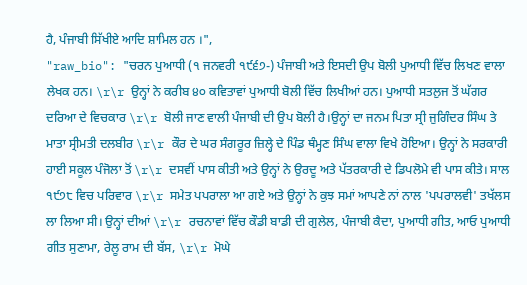ਹੈ, ਪੰਜਾਬੀ ਸਿੱਖੀਏ ਆਦਿ ਸ਼ਾਮਿਲ ਹਨ ।",
"raw_bio": "ਚਰਨ ਪੁਆਧੀ (੧ ਜਨਵਰੀ ੧੯੬੭-) ਪੰਜਾਬੀ ਅਤੇ ਇਸਦੀ ਉਪ ਬੋਲੀ ਪੁਆਧੀ ਵਿੱਚ ਲਿਖਣ ਵਾਲਾ ਲੇਖਕ ਹਨ। \r\r ਉਨ੍ਹਾਂ ਨੇ ਕਰੀਬ ੪੦ ਕਵਿਤਾਵਾਂ ਪੁਆਧੀ ਬੋਲੀ ਵਿੱਚ ਲਿਖੀਆਂ ਹਨ। ਪੁਆਧੀ ਸਤਲੁਜ ਤੋਂ ਘੱਗਰ ਦਰਿਆ ਦੇ ਵਿਚਕਾਰ \r\r ਬੋਲੀ ਜਾਣ ਵਾਲੀ ਪੰਜਾਬੀ ਦੀ ਉਪ ਬੋਲੀ ਹੈ।ਉਨ੍ਹਾਂ ਦਾ ਜਨਮ ਪਿਤਾ ਸ੍ਰੀ ਜੁਗਿੰਦਰ ਸਿੰਘ ਤੇ ਮਾਤਾ ਸ੍ਰੀਮਤੀ ਦਲਬੀਰ \r\r ਕੌਰ ਦੇ ਘਰ ਸੰਗਰੂਰ ਜ਼ਿਲ੍ਹੇ ਦੇ ਪਿੰਡ ਥੰਮ੍ਹਣ ਸਿੰਘ ਵਾਲਾ ਵਿਖੇ ਹੋਇਆ। ਉਨ੍ਹਾਂ ਨੇ ਸਰਕਾਰੀ ਹਾਈ ਸਕੂਲ ਪੰਜੋਲਾ ਤੋਂ \r\r ਦਸਵੀਂ ਪਾਸ ਕੀਤੀ ਅਤੇ ਉਨ੍ਹਾਂ ਨੇ ਉਰਦੂ ਅਤੇ ਪੱਤਰਕਾਰੀ ਦੇ ਡਿਪਲੋਮੇ ਵੀ ਪਾਸ ਕੀਤੇ। ਸਾਲ ੧੯੭੮ ਵਿਚ ਪਰਿਵਾਰ \r\r ਸਮੇਤ ਪਪਰਾਲਾ ਆ ਗਏ ਅਤੇ ਉਨ੍ਹਾਂ ਨੇ ਕੁਝ ਸਮਾਂ ਆਪਣੇ ਨਾਂ ਨਾਲ 'ਪਪਰਾਲਵੀ' ਤਖੱਲਸ ਲਾ ਲਿਆ ਸੀ। ਉਨ੍ਹਾਂ ਦੀਆਂ \r\r ਰਚਨਾਵਾਂ ਵਿੱਚ ਕੌਡੀ ਬਾਡੀ ਦੀ ਗੁਲੇਲ, ਪੰਜਾਬੀ ਕੈਦਾ, ਪੁਆਧੀ ਗੀਤ, ਆਓ ਪੁਆਧੀ ਗੀਤ ਸੁਣਾਮਾ, ਰੇਲੂ ਰਾਮ ਦੀ ਬੱਸ, \r\r ਮੋਘੇ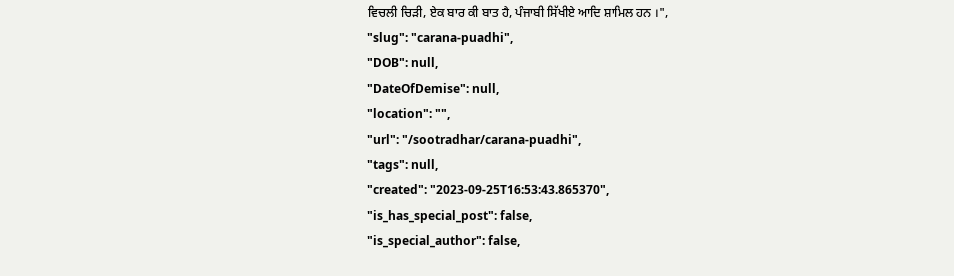ਵਿਚਲੀ ਚਿੜੀ, ਏਕ ਬਾਰ ਕੀ ਬਾਤ ਹੈ, ਪੰਜਾਬੀ ਸਿੱਖੀਏ ਆਦਿ ਸ਼ਾਮਿਲ ਹਨ ।",
"slug": "carana-puadhi",
"DOB": null,
"DateOfDemise": null,
"location": "",
"url": "/sootradhar/carana-puadhi",
"tags": null,
"created": "2023-09-25T16:53:43.865370",
"is_has_special_post": false,
"is_special_author": false,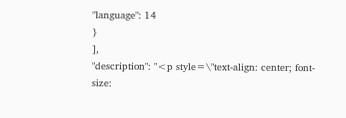"language": 14
}
],
"description": "<p style=\"text-align: center; font-size: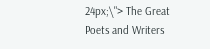24px;\"> The Great Poets and Writers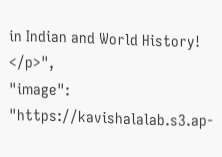in Indian and World History! </p>",
"image": "https://kavishalalab.s3.ap-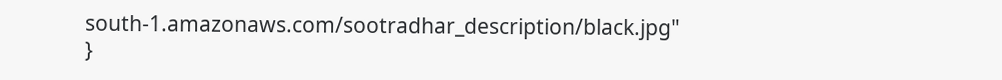south-1.amazonaws.com/sootradhar_description/black.jpg"
}